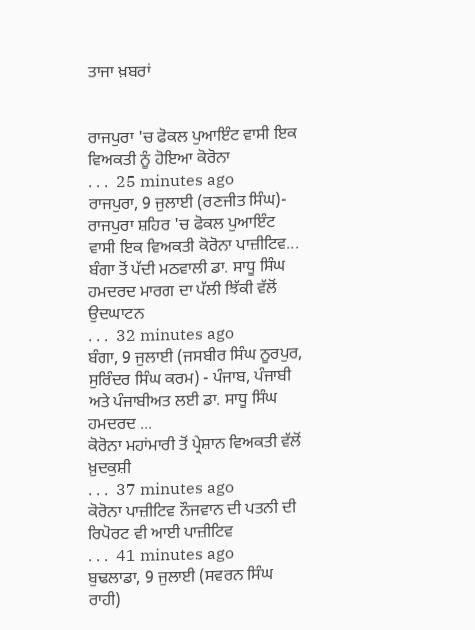ਤਾਜਾ ਖ਼ਬਰਾਂ


ਰਾਜਪੁਰਾ 'ਚ ਫੋਕਲ ਪੁਆਇੰਟ ਵਾਸੀ ਇਕ ਵਿਅਕਤੀ ਨੂੰ ਹੋਇਆ ਕੋਰੋਨਾ
. . .  25 minutes ago
ਰਾਜਪੁਰਾ, 9 ਜੁਲਾਈ (ਰਣਜੀਤ ਸਿੰਘ)- ਰਾਜਪੁਰਾ ਸ਼ਹਿਰ 'ਚ ਫੋਕਲ ਪੁਆਇੰਟ ਵਾਸੀ ਇਕ ਵਿਅਕਤੀ ਕੋਰੋਨਾ ਪਾਜ਼ੀਟਿਵ...
ਬੰਗਾ ਤੋਂ ਪੱਦੀ ਮਠਵਾਲੀ ਡਾ. ਸਾਧੂ ਸਿੰਘ ਹਮਦਰਦ ਮਾਰਗ ਦਾ ਪੱਲੀ ਝਿੱਕੀ ਵੱਲੋਂ ਉਦਘਾਟਨ
. . .  32 minutes ago
ਬੰਗਾ, 9 ਜੁਲਾਈ (ਜਸਬੀਰ ਸਿੰਘ ਨੂਰਪੁਰ, ਸੁਰਿੰਦਰ ਸਿੰਘ ਕਰਮ) - ਪੰਜਾਬ, ਪੰਜਾਬੀ ਅਤੇ ਪੰਜਾਬੀਅਤ ਲਈ ਡਾ. ਸਾਧੂ ਸਿੰਘ ਹਮਦਰਦ ...
ਕੋਰੋਨਾ ਮਹਾਂਮਾਰੀ ਤੋਂ ਪ੍ਰੇਸ਼ਾਨ ਵਿਅਕਤੀ ਵੱਲੋਂ ਖ਼ੁਦਕੁਸ਼ੀ
. . .  37 minutes ago
ਕੋਰੋਨਾ ਪਾਜ਼ੀਟਿਵ ਨੌਜਵਾਨ ਦੀ ਪਤਨੀ ਦੀ ਰਿਪੋਰਟ ਵੀ ਆਈ ਪਾਜ਼ੀਟਿਵ
. . .  41 minutes ago
ਬੁਢਲਾਡਾ, 9 ਜੁਲਾਈ (ਸਵਰਨ ਸਿੰਘ ਰਾਹੀ)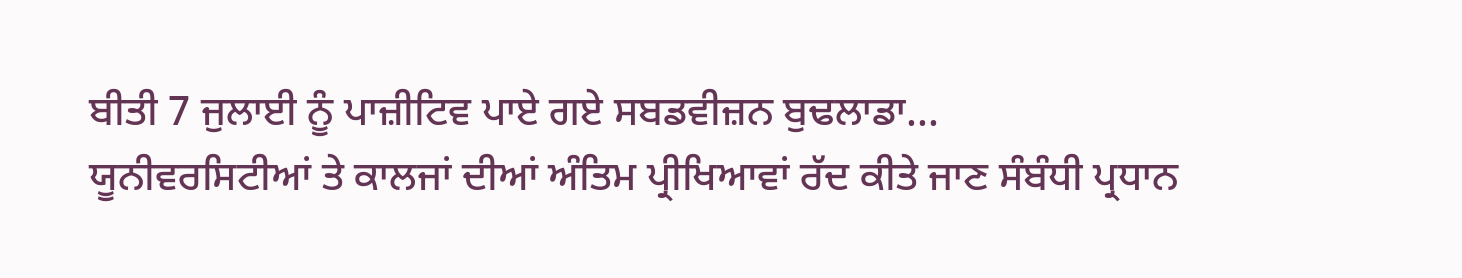ਬੀਤੀ 7 ਜੁਲਾਈ ਨੂੰ ਪਾਜ਼ੀਟਿਵ ਪਾਏ ਗਏ ਸਬਡਵੀਜ਼ਨ ਬੁਢਲਾਡਾ...
ਯੂਨੀਵਰਸਿਟੀਆਂ ਤੇ ਕਾਲਜਾਂ ਦੀਆਂ ਅੰਤਿਮ ਪ੍ਰੀਖਿਆਵਾਂ ਰੱਦ ਕੀਤੇ ਜਾਣ ਸੰਬੰਧੀ ਪ੍ਰਧਾਨ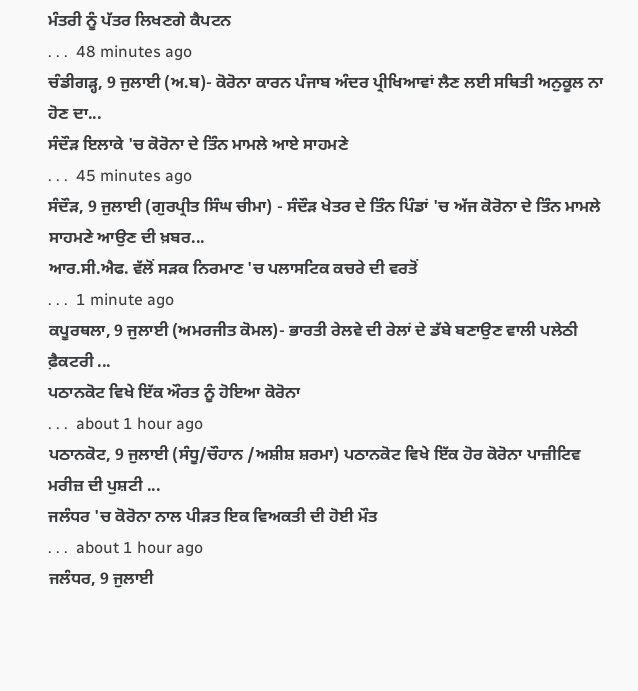ਮੰਤਰੀ ਨੂੰ ਪੱਤਰ ਲਿਖਣਗੇ ਕੈਪਟਨ
. . .  48 minutes ago
ਚੰਡੀਗੜ੍ਹ, 9 ਜੁਲਾਈ (ਅ.ਬ)- ਕੋਰੋਨਾ ਕਾਰਨ ਪੰਜਾਬ ਅੰਦਰ ਪ੍ਰੀਖਿਆਵਾਂ ਲੈਣ ਲਈ ਸਥਿਤੀ ਅਨੁਕੂਲ ਨਾ ਹੋਣ ਦਾ...
ਸੰਦੌੜ ਇਲਾਕੇ 'ਚ ਕੋਰੋਨਾ ਦੇ ਤਿੰਨ ਮਾਮਲੇ ਆਏ ਸਾਹਮਣੇ
. . .  45 minutes ago
ਸੰਦੌੜ, 9 ਜੁਲਾਈ (ਗੁਰਪ੍ਰੀਤ ਸਿੰਘ ਚੀਮਾ) - ਸੰਦੌੜ ਖੇਤਰ ਦੇ ਤਿੰਨ ਪਿੰਡਾਂ 'ਚ ਅੱਜ ਕੋਰੋਨਾ ਦੇ ਤਿੰਨ ਮਾਮਲੇ ਸਾਹਮਣੇ ਆਉਣ ਦੀ ਖ਼ਬਰ...
ਆਰ.ਸੀ.ਐਫ. ਵੱਲੋਂ ਸੜਕ ਨਿਰਮਾਣ 'ਚ ਪਲਾਸਟਿਕ ਕਚਰੇ ਦੀ ਵਰਤੋਂ
. . .  1 minute ago
ਕਪੂਰਥਲਾ, 9 ਜੁਲਾਈ (ਅਮਰਜੀਤ ਕੋਮਲ)- ਭਾਰਤੀ ਰੇਲਵੇ ਦੀ ਰੇਲਾਂ ਦੇ ਡੱਬੇ ਬਣਾਉਣ ਵਾਲੀ ਪਲੇਠੀ ਫ਼ੈਕਟਰੀ ...
ਪਠਾਨਕੋਟ ਵਿਖੇ ਇੱਕ ਔਰਤ ਨੂੰ ਹੋਇਆ ਕੋਰੋਨਾ
. . .  about 1 hour ago
ਪਠਾਨਕੋਟ, 9 ਜੁਲਾਈ (ਸੰਧੂ/ਚੌਹਾਨ /ਅਸ਼ੀਸ਼ ਸ਼ਰਮਾ) ਪਠਾਨਕੋਟ ਵਿਖੇ ਇੱਕ ਹੋਰ ਕੋਰੋਨਾ ਪਾਜ਼ੀਟਿਵ ਮਰੀਜ਼ ਦੀ ਪੁਸ਼ਟੀ ...
ਜਲੰਧਰ 'ਚ ਕੋਰੋਨਾ ਨਾਲ ਪੀੜਤ ਇਕ ਵਿਅਕਤੀ ਦੀ ਹੋਈ ਮੌਤ
. . .  about 1 hour ago
ਜਲੰਧਰ, 9 ਜੁਲਾਈ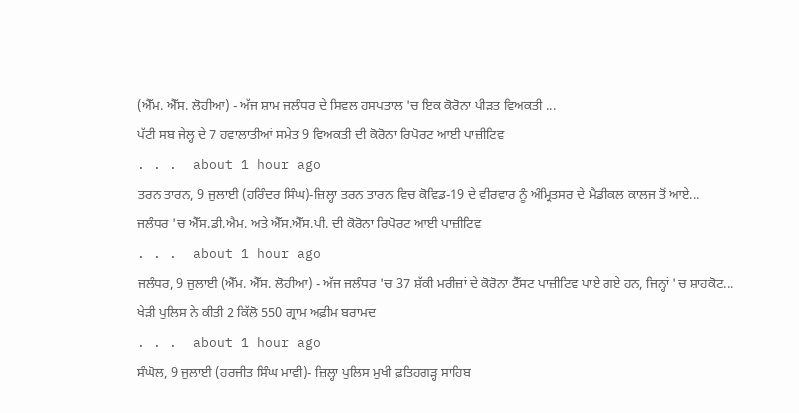(ਐੱਮ. ਐੱਸ. ਲੋਹੀਆ) - ਅੱਜ ਸ਼ਾਮ ਜਲੰਧਰ ਦੇ ਸਿਵਲ ਹਸਪਤਾਲ 'ਚ ਇਕ ਕੋਰੋਨਾ ਪੀੜਤ ਵਿਅਕਤੀ ...
ਪੱਟੀ ਸਬ ਜੇਲ੍ਹ ਦੇ 7 ਹਵਾਲਾਤੀਆਂ ਸਮੇਤ 9 ਵਿਅਕਤੀ ਦੀ ਕੋਰੋਨਾ ਰਿਪੋਰਟ ਆਈ ਪਾਜ਼ੀਟਿਵ
. . .  about 1 hour ago
ਤਰਨ ਤਾਰਨ, 9 ਜੁਲਾਈ (ਹਰਿੰਦਰ ਸਿੰਘ)-ਜ਼ਿਲ੍ਹਾ ਤਰਨ ਤਾਰਨ ਵਿਚ ਕੋਵਿਡ-19 ਦੇ ਵੀਰਵਾਰ ਨੂੰ ਅੰਮ੍ਰਿਤਸਰ ਦੇ ਮੈਡੀਕਲ ਕਾਲਜ ਤੋਂ ਆਏ...
ਜਲੰਧਰ 'ਚ ਐੱਸ.ਡੀ.ਐਮ. ਅਤੇ ਐੱਸ.ਐੱਸ.ਪੀ. ਦੀ ਕੋਰੋਨਾ ਰਿਪੋਰਟ ਆਈ ਪਾਜ਼ੀਟਿਵ
. . .  about 1 hour ago
ਜਲੰਧਰ, 9 ਜੁਲਾਈ (ਐੱਮ. ਐੱਸ. ਲੋਹੀਆ) - ਅੱਜ ਜਲੰਧਰ 'ਚ 37 ਸ਼ੱਕੀ ਮਰੀਜ਼ਾਂ ਦੇ ਕੋਰੋਨਾ ਟੈੱਸਟ ਪਾਜ਼ੀਟਿਵ ਪਾਏ ਗਏ ਹਨ, ਜਿਨ੍ਹਾਂ 'ਚ ਸ਼ਾਹਕੋਟ...
ਖੇੜੀ ਪੁਲਿਸ ਨੇ ਕੀਤੀ 2 ਕਿੱਲੋ 550 ਗ੍ਰਾਮ ਅਫ਼ੀਮ ਬਰਾਮਦ
. . .  about 1 hour ago
ਸੰਘੋਲ, 9 ਜੁਲਾਈ (ਹਰਜੀਤ ਸਿੰਘ ਮਾਵੀ)- ਜ਼ਿਲ੍ਹਾ ਪੁਲਿਸ ਮੁਖੀ ਫ਼ਤਿਹਗੜ੍ਹ ਸਾਹਿਬ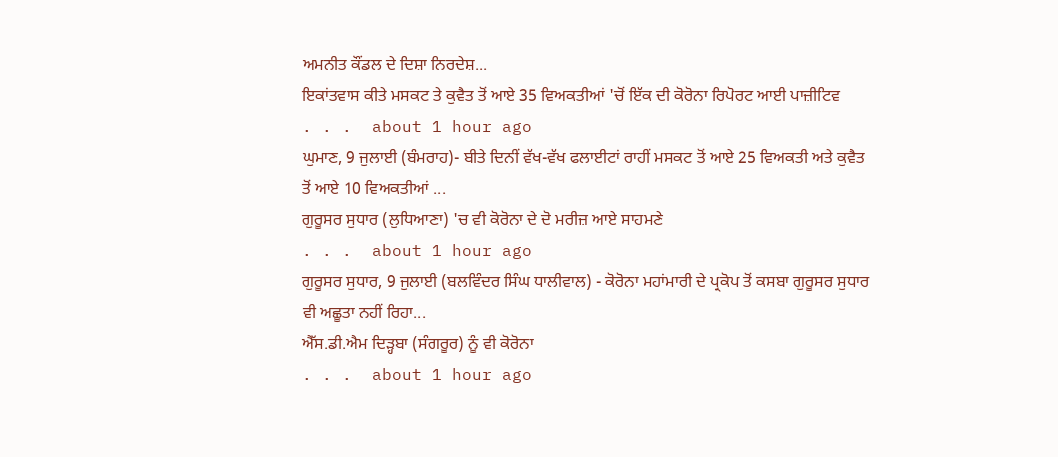ਅਮਨੀਤ ਕੌਂਡਲ ਦੇ ਦਿਸ਼ਾ ਨਿਰਦੇਸ਼...
ਇਕਾਂਤਵਾਸ ਕੀਤੇ ਮਸਕਟ ਤੇ ਕੁਵੈਤ ਤੋਂ ਆਏ 35 ਵਿਅਕਤੀਆਂ 'ਚੋਂ ਇੱਕ ਦੀ ਕੋਰੋਨਾ ਰਿਪੋਰਟ ਆਈ ਪਾਜ਼ੀਟਿਵ
. . .  about 1 hour ago
ਘੁਮਾਣ, 9 ਜੁਲਾਈ (ਬੰਮਰਾਹ)- ਬੀਤੇ ਦਿਨੀਂ ਵੱਖ-ਵੱਖ ਫਲਾਈਟਾਂ ਰਾਹੀਂ ਮਸਕਟ ਤੋਂ ਆਏ 25 ਵਿਅਕਤੀ ਅਤੇ ਕੁਵੈਤ ਤੋਂ ਆਏ 10 ਵਿਅਕਤੀਆਂ ...
ਗੁਰੂਸਰ ਸੁਧਾਰ (ਲੁਧਿਆਣਾ) 'ਚ ਵੀ ਕੋਰੋਨਾ ਦੇ ਦੋ ਮਰੀਜ਼ ਆਏ ਸਾਹਮਣੇ
. . .  about 1 hour ago
ਗੁਰੂਸਰ ਸੁਧਾਰ, 9 ਜੁਲਾਈ (ਬਲਵਿੰਦਰ ਸਿੰਘ ਧਾਲੀਵਾਲ) - ਕੋਰੋਨਾ ਮਹਾਂਮਾਰੀ ਦੇ ਪ੍ਰਕੋਪ ਤੋਂ ਕਸਬਾ ਗੁਰੂਸਰ ਸੁਧਾਰ ਵੀ ਅਛੂਤਾ ਨਹੀਂ ਰਿਹਾ...
ਐੱਸ.ਡੀ.ਐਮ ਦਿੜ੍ਹਬਾ (ਸੰਗਰੂਰ) ਨੂੰ ਵੀ ਕੋਰੋਨਾ
. . .  about 1 hour ago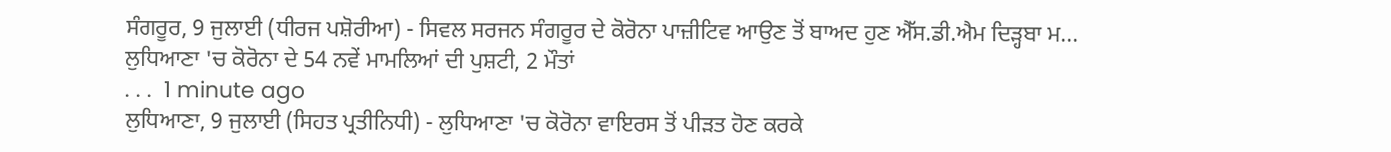ਸੰਗਰੂਰ, 9 ਜੁਲਾਈ (ਧੀਰਜ ਪਸ਼ੋਰੀਆ) - ਸਿਵਲ ਸਰਜਨ ਸੰਗਰੂਰ ਦੇ ਕੋਰੋਨਾ ਪਾਜ਼ੀਟਿਵ ਆਉਣ ਤੋਂ ਬਾਅਦ ਹੁਣ ਐੱਸ.ਡੀ.ਐਮ ਦਿੜ੍ਹਬਾ ਮ...
ਲੁਧਿਆਣਾ 'ਚ ਕੋਰੋਨਾ ਦੇ 54 ਨਵੇਂ ਮਾਮਲਿਆਂ ਦੀ ਪੁਸ਼ਟੀ, 2 ਮੌਤਾਂ
. . .  1 minute ago
ਲੁਧਿਆਣਾ, 9 ਜੁਲਾਈ (ਸਿਹਤ ਪ੍ਰਤੀਨਿਧੀ) - ਲੁਧਿਆਣਾ 'ਚ ਕੋਰੋਨਾ ਵਾਇਰਸ ਤੋਂ ਪੀੜਤ ਹੋਣ ਕਰਕੇ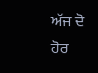ਅੱਜ ਦੋ ਹੋਰ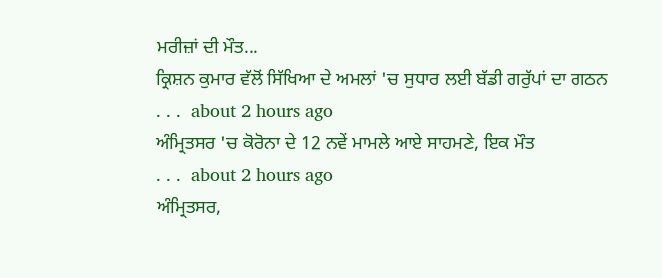ਮਰੀਜ਼ਾਂ ਦੀ ਮੌਤ...
ਕ੍ਰਿਸ਼ਨ ਕੁਮਾਰ ਵੱਲੋਂ ਸਿੱਖਿਆ ਦੇ ਅਮਲਾਂ 'ਚ ਸੁਧਾਰ ਲਈ ਬੱਡੀ ਗਰੁੱਪਾਂ ਦਾ ਗਠਨ
. . .  about 2 hours ago
ਅੰਮ੍ਰਿਤਸਰ 'ਚ ਕੋਰੋਨਾ ਦੇ 12 ਨਵੇਂ ਮਾਮਲੇ ਆਏ ਸਾਹਮਣੇ, ਇਕ ਮੌਤ
. . .  about 2 hours ago
ਅੰਮ੍ਰਿਤਸਰ,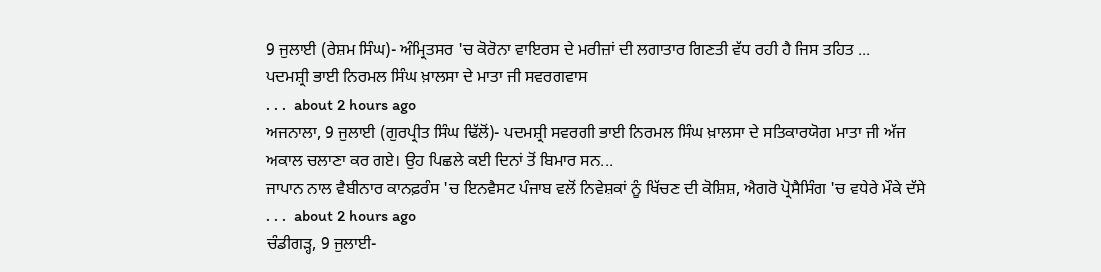9 ਜੁਲਾਈ (ਰੇਸ਼ਮ ਸਿੰਘ)- ਅੰਮ੍ਰਿਤਸਰ 'ਚ ਕੋਰੋਨਾ ਵਾਇਰਸ ਦੇ ਮਰੀਜ਼ਾਂ ਦੀ ਲਗਾਤਾਰ ਗਿਣਤੀ ਵੱਧ ਰਹੀ ਹੈ ਜਿਸ ਤਹਿਤ ...
ਪਦਮਸ਼੍ਰੀ ਭਾਈ ਨਿਰਮਲ ਸਿੰਘ ਖ਼ਾਲਸਾ ਦੇ ਮਾਤਾ ਜੀ ਸਵਰਗਵਾਸ
. . .  about 2 hours ago
ਅਜਨਾਲਾ, 9 ਜੁਲਾਈ (ਗੁਰਪ੍ਰੀਤ ਸਿੰਘ ਢਿੱਲੋਂ)- ਪਦਮਸ਼੍ਰੀ ਸਵਰਗੀ ਭਾਈ ਨਿਰਮਲ ਸਿੰਘ ਖ਼ਾਲਸਾ ਦੇ ਸਤਿਕਾਰਯੋਗ ਮਾਤਾ ਜੀ ਅੱਜ ਅਕਾਲ ਚਲਾਣਾ ਕਰ ਗਏ। ਉਹ ਪਿਛਲੇ ਕਈ ਦਿਨਾਂ ਤੋਂ ਬਿਮਾਰ ਸਨ...
ਜਾਪਾਨ ਨਾਲ ਵੈਬੀਨਾਰ ਕਾਨਫ਼ਰੰਸ 'ਚ ਇਨਵੈਸਟ ਪੰਜਾਬ ਵਲੋਂ ਨਿਵੇਸ਼ਕਾਂ ਨੂੰ ਖਿੱਚਣ ਦੀ ਕੋਸ਼ਿਸ਼, ਐਗਰੋ ਪ੍ਰੋਸੈਸਿੰਗ 'ਚ ਵਧੇਰੇ ਮੌਕੇ ਦੱਸੇ
. . .  about 2 hours ago
ਚੰਡੀਗੜ੍ਹ, 9 ਜੁਲਾਈ-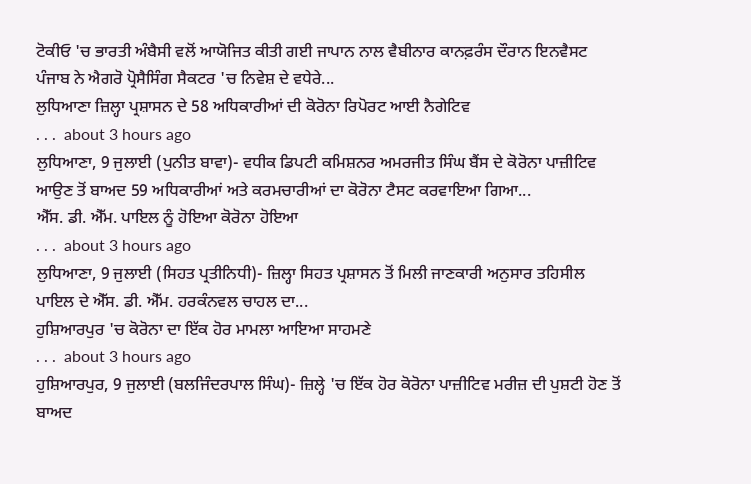ਟੋਕੀਓ 'ਚ ਭਾਰਤੀ ਅੰਬੈਸੀ ਵਲੋਂ ਆਯੋਜਿਤ ਕੀਤੀ ਗਈ ਜਾਪਾਨ ਨਾਲ ਵੈਬੀਨਾਰ ਕਾਨਫ਼ਰੰਸ ਦੌਰਾਨ ਇਨਵੈਸਟ ਪੰਜਾਬ ਨੇ ਐਗਰੋ ਪ੍ਰੋਸੈਸਿੰਗ ਸੈਕਟਰ 'ਚ ਨਿਵੇਸ਼ ਦੇ ਵਧੇਰੇ...
ਲੁਧਿਆਣਾ ਜ਼ਿਲ੍ਹਾ ਪ੍ਰਸ਼ਾਸਨ ਦੇ 58 ਅਧਿਕਾਰੀਆਂ ਦੀ ਕੋਰੋਨਾ ਰਿਪੋਰਟ ਆਈ ਨੈਗੇਟਿਵ
. . .  about 3 hours ago
ਲੁਧਿਆਣਾ, 9 ਜੁਲਾਈ (ਪੁਨੀਤ ਬਾਵਾ)- ਵਧੀਕ ਡਿਪਟੀ ਕਮਿਸ਼ਨਰ ਅਮਰਜੀਤ ਸਿੰਘ ਬੈਂਸ ਦੇ ਕੋਰੋਨਾ ਪਾਜ਼ੀਟਿਵ ਆਉਣ ਤੋਂ ਬਾਅਦ 59 ਅਧਿਕਾਰੀਆਂ ਅਤੇ ਕਰਮਚਾਰੀਆਂ ਦਾ ਕੋਰੋਨਾ ਟੈਸਟ ਕਰਵਾਇਆ ਗਿਆ...
ਐੱਸ. ਡੀ. ਐੱਮ. ਪਾਇਲ ਨੂੰ ਹੋਇਆ ਕੋਰੋਨਾ ਹੋਇਆ
. . .  about 3 hours ago
ਲੁਧਿਆਣਾ, 9 ਜੁਲਾਈ (ਸਿਹਤ ਪ੍ਰਤੀਨਿਧੀ)- ਜ਼ਿਲ੍ਹਾ ਸਿਹਤ ਪ੍ਰਸ਼ਾਸਨ ਤੋਂ ਮਿਲੀ ਜਾਣਕਾਰੀ ਅਨੁਸਾਰ ਤਹਿਸੀਲ ਪਾਇਲ ਦੇ ਐੱਸ. ਡੀ. ਐੱਮ. ਹਰਕੰਨਵਲ ਚਾਹਲ ਦਾ...
ਹੁਸ਼ਿਆਰਪੁਰ 'ਚ ਕੋਰੋਨਾ ਦਾ ਇੱਕ ਹੋਰ ਮਾਮਲਾ ਆਇਆ ਸਾਹਮਣੇ
. . .  about 3 hours ago
ਹੁਸ਼ਿਆਰਪੁਰ, 9 ਜੁਲਾਈ (ਬਲਜਿੰਦਰਪਾਲ ਸਿੰਘ)- ਜ਼ਿਲ੍ਹੇ 'ਚ ਇੱਕ ਹੋਰ ਕੋਰੋਨਾ ਪਾਜ਼ੀਟਿਵ ਮਰੀਜ਼ ਦੀ ਪੁਸ਼ਟੀ ਹੋਣ ਤੋਂ ਬਾਅਦ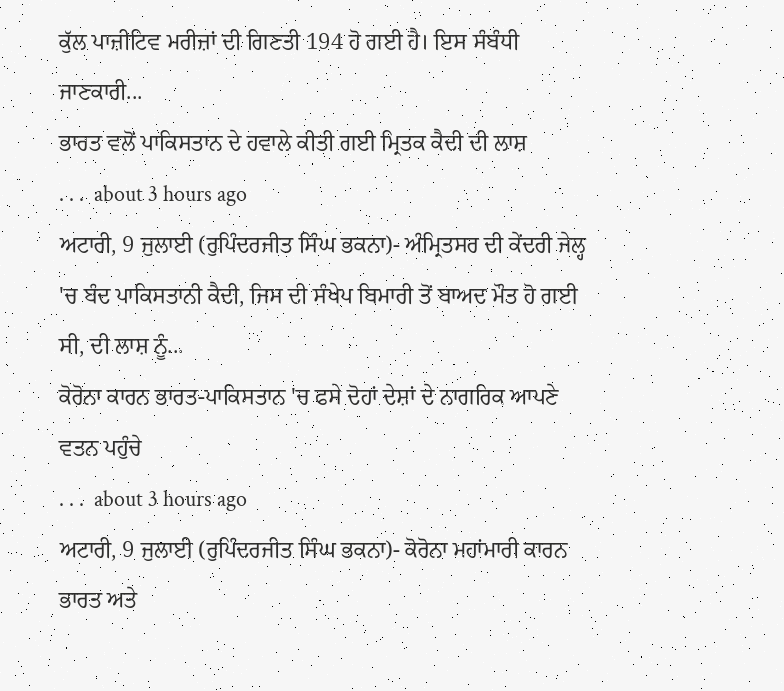ਕੁੱਲ ਪਾਜ਼ੀਟਿਵ ਮਰੀਜ਼ਾਂ ਦੀ ਗਿਣਤੀ 194 ਹੋ ਗਈ ਹੈ। ਇਸ ਸੰਬੰਧੀ ਜਾਣਕਾਰੀ...
ਭਾਰਤ ਵਲੋਂ ਪਾਕਿਸਤਾਨ ਦੇ ਹਵਾਲੇ ਕੀਤੀ ਗਈ ਮ੍ਰਿਤਕ ਕੈਦੀ ਦੀ ਲਾਸ਼
. . .  about 3 hours ago
ਅਟਾਰੀ, 9 ਜੁਲਾਈ (ਰੁਪਿੰਦਰਜੀਤ ਸਿੰਘ ਭਕਨਾ)- ਅੰਮ੍ਰਿਤਸਰ ਦੀ ਕੇਂਦਰੀ ਜੇਲ੍ਹ 'ਚ ਬੰਦ ਪਾਕਿਸਤਾਨੀ ਕੈਦੀ, ਜਿਸ ਦੀ ਸੰਖੇਪ ਬਿਮਾਰੀ ਤੋਂ ਬਾਅਦ ਮੌਤ ਹੋ ਗਈ ਸੀ, ਦੀ ਲਾਸ਼ ਨੂੰ...
ਕੋਰੋਨਾ ਕਾਰਨ ਭਾਰਤ-ਪਾਕਿਸਤਾਨ 'ਚ ਫਸੇ ਦੋਹਾਂ ਦੇਸ਼ਾਂ ਦੇ ਨਾਗਰਿਕ ਆਪਣੇ ਵਤਨ ਪਹੁੰਚੇ
. . .  about 3 hours ago
ਅਟਾਰੀ, 9 ਜੁਲਾਈ (ਰੁਪਿੰਦਰਜੀਤ ਸਿੰਘ ਭਕਨਾ)- ਕੋਰੋਨਾ ਮਹਾਂਮਾਰੀ ਕਾਰਨ ਭਾਰਤ ਅਤੇ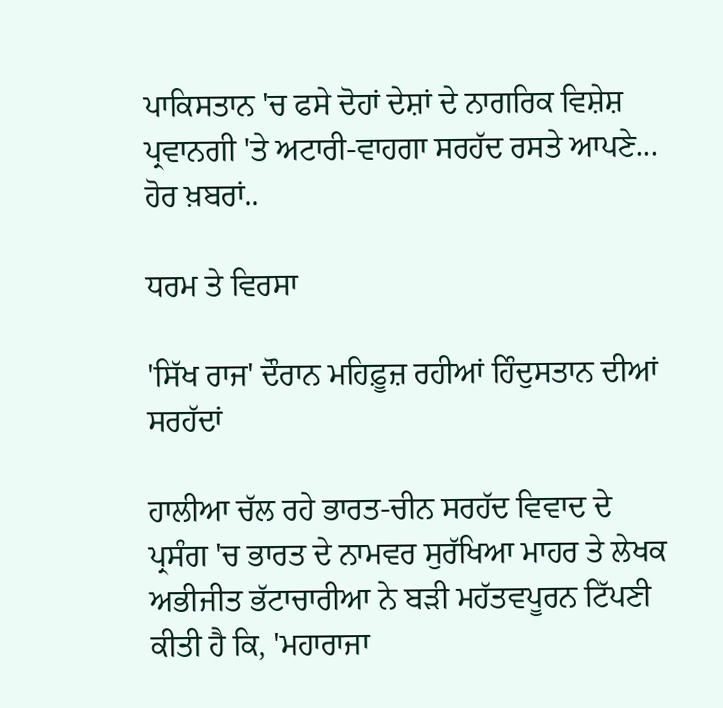ਪਾਕਿਸਤਾਨ 'ਚ ਫਸੇ ਦੋਹਾਂ ਦੇਸ਼ਾਂ ਦੇ ਨਾਗਰਿਕ ਵਿਸ਼ੇਸ਼ ਪ੍ਰਵਾਨਗੀ 'ਤੇ ਅਟਾਰੀ-ਵਾਹਗਾ ਸਰਹੱਦ ਰਸਤੇ ਆਪਣੇ...
ਹੋਰ ਖ਼ਬਰਾਂ..

ਧਰਮ ਤੇ ਵਿਰਸਾ

'ਸਿੱਖ ਰਾਜ' ਦੌਰਾਨ ਮਹਿਫ਼ੂਜ਼ ਰਹੀਆਂ ਹਿੰਦੁਸਤਾਨ ਦੀਆਂ ਸਰਹੱਦਾਂ

ਹਾਲੀਆ ਚੱਲ ਰਹੇ ਭਾਰਤ-ਚੀਨ ਸਰਹੱਦ ਵਿਵਾਦ ਦੇ ਪ੍ਰਸੰਗ 'ਚ ਭਾਰਤ ਦੇ ਨਾਮਵਰ ਸੁਰੱਖਿਆ ਮਾਹਰ ਤੇ ਲੇਖਕ ਅਭੀਜੀਤ ਭੱਟਾਚਾਰੀਆ ਨੇ ਬੜੀ ਮਹੱਤਵਪੂਰਨ ਟਿੱਪਣੀ ਕੀਤੀ ਹੈ ਕਿ, 'ਮਹਾਰਾਜਾ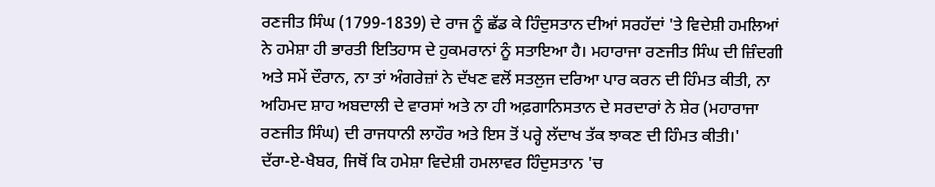ਰਣਜੀਤ ਸਿੰਘ (1799-1839) ਦੇ ਰਾਜ ਨੂੰ ਛੱਡ ਕੇ ਹਿੰਦੁਸਤਾਨ ਦੀਆਂ ਸਰਹੱਦਾਂ 'ਤੇ ਵਿਦੇਸ਼ੀ ਹਮਲਿਆਂ ਨੇ ਹਮੇਸ਼ਾ ਹੀ ਭਾਰਤੀ ਇਤਿਹਾਸ ਦੇ ਹੁਕਮਰਾਨਾਂ ਨੂੰ ਸਤਾਇਆ ਹੈ। ਮਹਾਰਾਜਾ ਰਣਜੀਤ ਸਿੰਘ ਦੀ ਜ਼ਿੰਦਗੀ ਅਤੇ ਸਮੇਂ ਦੌਰਾਨ, ਨਾ ਤਾਂ ਅੰਗਰੇਜ਼ਾਂ ਨੇ ਦੱਖਣ ਵਲੋਂ ਸਤਲੁਜ ਦਰਿਆ ਪਾਰ ਕਰਨ ਦੀ ਹਿੰਮਤ ਕੀਤੀ, ਨਾ ਅਹਿਮਦ ਸ਼ਾਹ ਅਬਦਾਲੀ ਦੇ ਵਾਰਸਾਂ ਅਤੇ ਨਾ ਹੀ ਅਫ਼ਗਾਨਿਸਤਾਨ ਦੇ ਸਰਦਾਰਾਂ ਨੇ ਸ਼ੇਰ (ਮਹਾਰਾਜਾ ਰਣਜੀਤ ਸਿੰਘ) ਦੀ ਰਾਜਧਾਨੀ ਲਾਹੌਰ ਅਤੇ ਇਸ ਤੋਂ ਪਰ੍ਹੇ ਲੱਦਾਖ ਤੱਕ ਝਾਕਣ ਦੀ ਹਿੰਮਤ ਕੀਤੀ।'
ਦੱਰਾ-ਏ-ਖੈਬਰ, ਜਿਥੋਂ ਕਿ ਹਮੇਸ਼ਾ ਵਿਦੇਸ਼ੀ ਹਮਲਾਵਰ ਹਿੰਦੁਸਤਾਨ 'ਚ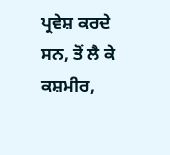ਪ੍ਰਵੇਸ਼ ਕਰਦੇ ਸਨ, ਤੋਂ ਲੈ ਕੇ ਕਸ਼ਮੀਰ,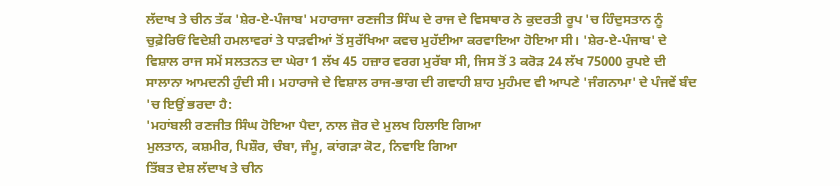ਲੱਦਾਖ ਤੇ ਚੀਨ ਤੱਕ 'ਸ਼ੇਰ-ਏ-ਪੰਜਾਬ' ਮਹਾਰਾਜਾ ਰਣਜੀਤ ਸਿੰਘ ਦੇ ਰਾਜ ਦੇ ਵਿਸਥਾਰ ਨੇ ਕੁਦਰਤੀ ਰੂਪ 'ਚ ਹਿੰਦੁਸਤਾਨ ਨੂੰ ਚੁਫ਼ੇਰਿਓਂ ਵਿਦੇਸ਼ੀ ਹਮਲਾਵਰਾਂ ਤੇ ਧਾੜਵੀਆਂ ਤੋਂ ਸੁਰੱਖਿਆ ਕਵਚ ਮੁਹੱਈਆ ਕਰਵਾਇਆ ਹੋਇਆ ਸੀ। 'ਸ਼ੇਰ-ਏ-ਪੰਜਾਬ' ਦੇ ਵਿਸ਼ਾਲ ਰਾਜ ਸਮੇਂ ਸਲਤਨਤ ਦਾ ਘੇਰਾ 1 ਲੱਖ 45 ਹਜ਼ਾਰ ਵਰਗ ਮੁਰੱਬਾ ਸੀ, ਜਿਸ ਤੋਂ 3 ਕਰੋੜ 24 ਲੱਖ 75000 ਰੁਪਏ ਦੀ ਸਾਲਾਨਾ ਆਮਦਨੀ ਹੁੰਦੀ ਸੀ। ਮਹਾਰਾਜੇ ਦੇ ਵਿਸ਼ਾਲ ਰਾਜ-ਭਾਗ ਦੀ ਗਵਾਹੀ ਸ਼ਾਹ ਮੁਹੰਮਦ ਵੀ ਆਪਣੇ 'ਜੰਗਨਾਮਾ' ਦੇ ਪੰਜਵੇਂ ਬੰਦ 'ਚ ਇਉਂ ਭਰਦਾ ਹੈ:
'ਮਹਾਂਬਲੀ ਰਣਜੀਤ ਸਿੰਘ ਹੋਇਆ ਪੈਦਾ, ਨਾਲ ਜ਼ੋਰ ਦੇ ਮੁਲਖ ਹਿਲਾਇ ਗਿਆ
ਮੁਲਤਾਨ, ਕਸ਼ਮੀਰ, ਪਿਸ਼ੌਰ, ਚੰਬਾ, ਜੰਮੂ, ਕਾਂਗੜਾ ਕੋਟ, ਨਿਵਾਇ ਗਿਆ
ਤਿੱਬਤ ਦੇਸ਼ ਲੱਦਾਖ ਤੇ ਚੀਨ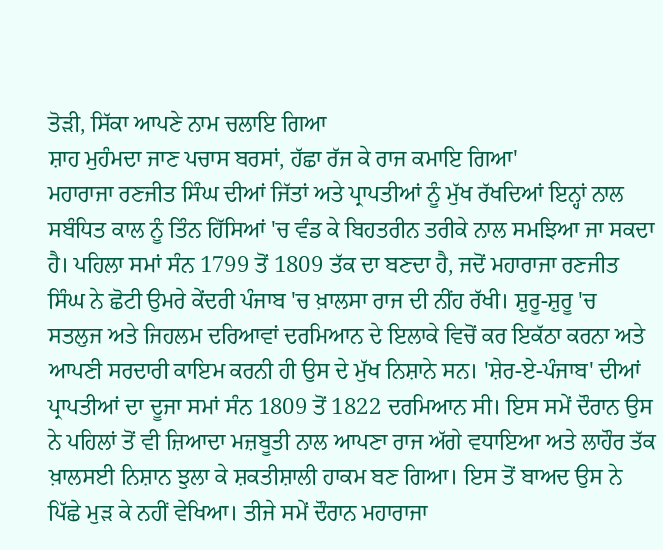ਤੋੜੀ, ਸਿੱਕਾ ਆਪਣੇ ਨਾਮ ਚਲਾਇ ਗਿਆ
ਸ਼ਾਹ ਮੁਹੰਮਦਾ ਜਾਣ ਪਚਾਸ ਬਰਸਾਂ, ਹੱਛਾ ਰੱਜ ਕੇ ਰਾਜ ਕਮਾਇ ਗਿਆ'
ਮਹਾਰਾਜਾ ਰਣਜੀਤ ਸਿੰਘ ਦੀਆਂ ਜਿੱਤਾਂ ਅਤੇ ਪ੍ਰਾਪਤੀਆਂ ਨੂੰ ਮੁੱਖ ਰੱਖਦਿਆਂ ਇਨ੍ਹਾਂ ਨਾਲ ਸਬੰਧਿਤ ਕਾਲ ਨੂੰ ਤਿੰਨ ਹਿੱਸਿਆਂ 'ਚ ਵੰਡ ਕੇ ਬਿਹਤਰੀਨ ਤਰੀਕੇ ਨਾਲ ਸਮਝਿਆ ਜਾ ਸਕਦਾ ਹੈ। ਪਹਿਲਾ ਸਮਾਂ ਸੰਨ 1799 ਤੋਂ 1809 ਤੱਕ ਦਾ ਬਣਦਾ ਹੈ, ਜਦੋਂ ਮਹਾਰਾਜਾ ਰਣਜੀਤ ਸਿੰਘ ਨੇ ਛੋਟੀ ਉਮਰੇ ਕੇਂਦਰੀ ਪੰਜਾਬ 'ਚ ਖ਼ਾਲਸਾ ਰਾਜ ਦੀ ਨੀਂਹ ਰੱਖੀ। ਸ਼ੁਰੂ-ਸ਼ੁਰੂ 'ਚ ਸਤਲੁਜ ਅਤੇ ਜਿਹਲਮ ਦਰਿਆਵਾਂ ਦਰਮਿਆਨ ਦੇ ਇਲਾਕੇ ਵਿਚੋਂ ਕਰ ਇਕੱਠਾ ਕਰਨਾ ਅਤੇ ਆਪਣੀ ਸਰਦਾਰੀ ਕਾਇਮ ਕਰਨੀ ਹੀ ਉਸ ਦੇ ਮੁੱਖ ਨਿਸ਼ਾਨੇ ਸਨ। 'ਸ਼ੇਰ-ਏ-ਪੰਜਾਬ' ਦੀਆਂ ਪ੍ਰਾਪਤੀਆਂ ਦਾ ਦੂਜਾ ਸਮਾਂ ਸੰਨ 1809 ਤੋਂ 1822 ਦਰਮਿਆਨ ਸੀ। ਇਸ ਸਮੇਂ ਦੌਰਾਨ ਉਸ ਨੇ ਪਹਿਲਾਂ ਤੋਂ ਵੀ ਜ਼ਿਆਦਾ ਮਜ਼ਬੂਤੀ ਨਾਲ ਆਪਣਾ ਰਾਜ ਅੱਗੇ ਵਧਾਇਆ ਅਤੇ ਲਾਹੌਰ ਤੱਕ ਖ਼ਾਲਸਈ ਨਿਸ਼ਾਨ ਝੁਲਾ ਕੇ ਸ਼ਕਤੀਸ਼ਾਲੀ ਹਾਕਮ ਬਣ ਗਿਆ। ਇਸ ਤੋਂ ਬਾਅਦ ਉਸ ਨੇ ਪਿੱਛੇ ਮੁੜ ਕੇ ਨਹੀਂ ਵੇਖਿਆ। ਤੀਜੇ ਸਮੇਂ ਦੌਰਾਨ ਮਹਾਰਾਜਾ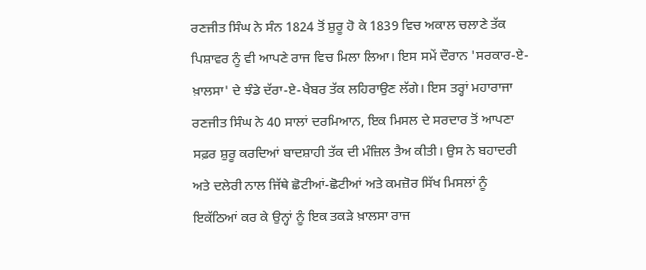ਰਣਜੀਤ ਸਿੰਘ ਨੇ ਸੰਨ 1824 ਤੋਂ ਸ਼ੁਰੂ ਹੋ ਕੇ 1839 ਵਿਚ ਅਕਾਲ ਚਲਾਣੇ ਤੱਕ ਪਿਸ਼ਾਵਰ ਨੂੰ ਵੀ ਆਪਣੇ ਰਾਜ ਵਿਚ ਮਿਲਾ ਲਿਆ। ਇਸ ਸਮੇਂ ਦੌਰਾਨ 'ਸਰਕਾਰ-ਏ-ਖ਼ਾਲਸਾ' ਦੇ ਝੰਡੇ ਦੱਰਾ-ਏ-ਖੈਬਰ ਤੱਕ ਲਹਿਰਾਉਣ ਲੱਗੇ। ਇਸ ਤਰ੍ਹਾਂ ਮਹਾਰਾਜਾ ਰਣਜੀਤ ਸਿੰਘ ਨੇ 40 ਸਾਲਾਂ ਦਰਮਿਆਨ, ਇਕ ਮਿਸਲ ਦੇ ਸਰਦਾਰ ਤੋਂ ਆਪਣਾ ਸਫ਼ਰ ਸ਼ੁਰੂ ਕਰਦਿਆਂ ਬਾਦਸ਼ਾਹੀ ਤੱਕ ਦੀ ਮੰਜ਼ਿਲ ਤੈਅ ਕੀਤੀ। ਉਸ ਨੇ ਬਹਾਦਰੀ ਅਤੇ ਦਲੇਰੀ ਨਾਲ ਜਿੱਥੇ ਛੋਟੀਆਂ-ਛੋਟੀਆਂ ਅਤੇ ਕਮਜ਼ੋਰ ਸਿੱਖ ਮਿਸਲਾਂ ਨੂੰ ਇਕੱਠਿਆਂ ਕਰ ਕੇ ਉਨ੍ਹਾਂ ਨੂੰ ਇਕ ਤਕੜੇ ਖ਼ਾਲਸਾ ਰਾਜ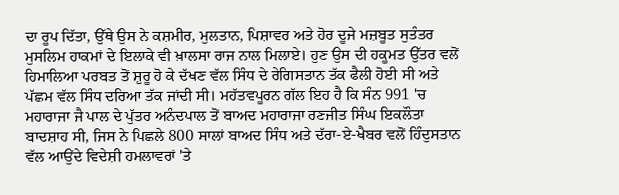ਦਾ ਰੂਪ ਦਿੱਤਾ, ਉੱਥੇ ਉਸ ਨੇ ਕਸ਼ਮੀਰ, ਮੁਲਤਾਨ, ਪਿਸ਼ਾਵਰ ਅਤੇ ਹੋਰ ਦੂਜੇ ਮਜ਼ਬੂਤ ਸੁਤੰਤਰ ਮੁਸਲਿਮ ਹਾਕਮਾਂ ਦੇ ਇਲਾਕੇ ਵੀ ਖ਼ਾਲਸਾ ਰਾਜ ਨਾਲ ਮਿਲਾਏ। ਹੁਣ ਉਸ ਦੀ ਹਕੂਮਤ ਉੱਤਰ ਵਲੋਂ ਹਿਮਾਲਿਆ ਪਰਬਤ ਤੋਂ ਸ਼ੁਰੂ ਹੋ ਕੇ ਦੱਖਣ ਵੱਲ ਸਿੰਧ ਦੇ ਰੇਗਿਸਤਾਨ ਤੱਕ ਫੈਲੀ ਹੋਈ ਸੀ ਅਤੇ ਪੱਛਮ ਵੱਲ ਸਿੰਧ ਦਰਿਆ ਤੱਕ ਜਾਂਦੀ ਸੀ। ਮਹੱਤਵਪੂਰਨ ਗੱਲ ਇਹ ਹੈ ਕਿ ਸੰਨ 991 'ਚ ਮਹਾਰਾਜਾ ਜੈ ਪਾਲ ਦੇ ਪੁੱਤਰ ਅਨੰਦਪਾਲ ਤੋਂ ਬਾਅਦ ਮਹਾਰਾਜਾ ਰਣਜੀਤ ਸਿੰਘ ਇਕਲੌਤਾ ਬਾਦਸ਼ਾਹ ਸੀ, ਜਿਸ ਨੇ ਪਿਛਲੇ 800 ਸਾਲਾਂ ਬਾਅਦ ਸਿੰਧ ਅਤੇ ਦੱਰਾ-ਏ-ਖੈਬਰ ਵਲੋਂ ਹਿੰਦੁਸਤਾਨ ਵੱਲ ਆਉਂਦੇ ਵਿਦੇਸ਼ੀ ਹਮਲਾਵਰਾਂ 'ਤੇ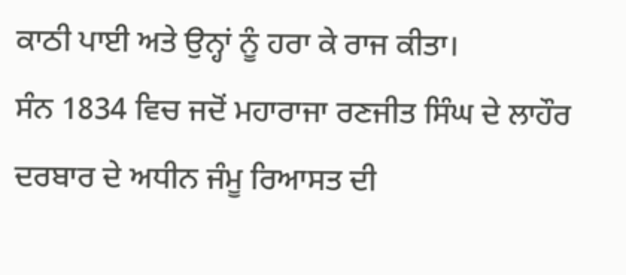ਕਾਠੀ ਪਾਈ ਅਤੇ ਉਨ੍ਹਾਂ ਨੂੰ ਹਰਾ ਕੇ ਰਾਜ ਕੀਤਾ।
ਸੰਨ 1834 ਵਿਚ ਜਦੋਂ ਮਹਾਰਾਜਾ ਰਣਜੀਤ ਸਿੰਘ ਦੇ ਲਾਹੌਰ ਦਰਬਾਰ ਦੇ ਅਧੀਨ ਜੰਮੂ ਰਿਆਸਤ ਦੀ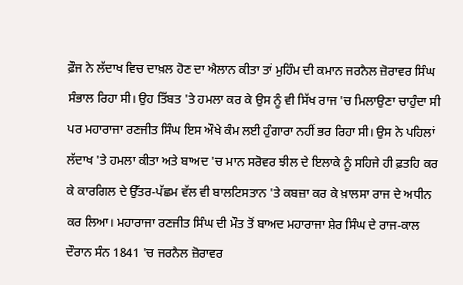ਫ਼ੌਜ ਨੇ ਲੱਦਾਖ ਵਿਚ ਦਾਖ਼ਲ ਹੋਣ ਦਾ ਐਲਾਨ ਕੀਤਾ ਤਾਂ ਮੁਹਿੰਮ ਦੀ ਕਮਾਨ ਜਰਨੈਲ ਜ਼ੋਰਾਵਰ ਸਿੰਘ ਸੰਭਾਲ ਰਿਹਾ ਸੀ। ਉਹ ਤਿੱਬਤ 'ਤੇ ਹਮਲਾ ਕਰ ਕੇ ਉਸ ਨੂੰ ਵੀ ਸਿੱਖ ਰਾਜ 'ਚ ਮਿਲਾਉਣਾ ਚਾਹੁੰਦਾ ਸੀ ਪਰ ਮਹਾਰਾਜਾ ਰਣਜੀਤ ਸਿੰਘ ਇਸ ਔਖੇ ਕੰਮ ਲਈ ਹੁੰਗਾਰਾ ਨਹੀਂ ਭਰ ਰਿਹਾ ਸੀ। ਉਸ ਨੇ ਪਹਿਲਾਂ ਲੱਦਾਖ 'ਤੇ ਹਮਲਾ ਕੀਤਾ ਅਤੇ ਬਾਅਦ 'ਚ ਮਾਨ ਸਰੋਵਰ ਝੀਲ ਦੇ ਇਲਾਕੇ ਨੂੰ ਸਹਿਜੇ ਹੀ ਫ਼ਤਹਿ ਕਰ ਕੇ ਕਾਰਗਿਲ ਦੇ ਉੱਤਰ-ਪੱਛਮ ਵੱਲ ਵੀ ਬਾਲਟਿਸਤਾਨ 'ਤੇ ਕਬਜ਼ਾ ਕਰ ਕੇ ਖ਼ਾਲਸਾ ਰਾਜ ਦੇ ਅਧੀਨ ਕਰ ਲਿਆ। ਮਹਾਰਾਜਾ ਰਣਜੀਤ ਸਿੰਘ ਦੀ ਮੌਤ ਤੋਂ ਬਾਅਦ ਮਹਾਰਾਜਾ ਸ਼ੇਰ ਸਿੰਘ ਦੇ ਰਾਜ-ਕਾਲ ਦੌਰਾਨ ਸੰਨ 1841 'ਚ ਜਰਨੈਲ ਜ਼ੋਰਾਵਰ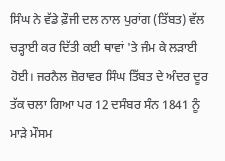ਸਿੰਘ ਨੇ ਵੱਡੇ ਫ਼ੌਜੀ ਦਲ ਨਾਲ ਪੁਰਾਂਗ (ਤਿੱਬਤ) ਵੱਲ ਚੜ੍ਹਾਈ ਕਰ ਦਿੱਤੀ ਕਈ ਥਾਵਾਂ 'ਤੇ ਜੰਮ ਕੇ ਲੜਾਈ ਹੋਈ। ਜਰਨੈਲ ਜ਼ੋਰਾਵਰ ਸਿੰਘ ਤਿੱਬਤ ਦੇ ਅੰਦਰ ਦੂਰ ਤੱਕ ਚਲਾ ਗਿਆ ਪਰ 12 ਦਸੰਬਰ ਸੰਨ 1841 ਨੂੰ ਮਾੜੇ ਮੌਸਮ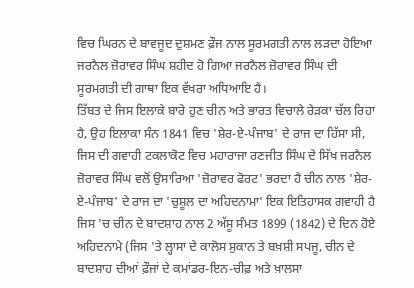ਵਿਚ ਘਿਰਨ ਦੇ ਬਾਵਜੂਦ ਦੁਸ਼ਮਣ ਫ਼ੌਜ ਨਾਲ ਸੂਰਮਗਤੀ ਨਾਲ ਲੜਦਾ ਹੋਇਆ ਜਰਨੈਲ ਜ਼ੋਰਾਵਰ ਸਿੰਘ ਸ਼ਹੀਦ ਹੋ ਗਿਆ ਜਰਨੈਲ ਜ਼ੋਰਾਵਰ ਸਿੰਘ ਦੀ ਸੂਰਮਗਤੀ ਦੀ ਗਾਥਾ ਇਕ ਵੱਖਰਾ ਅਧਿਆਇ ਹੈ।
ਤਿੱਬਤ ਦੇ ਜਿਸ ਇਲਾਕੇ ਬਾਰੇ ਹੁਣ ਚੀਨ ਅਤੇ ਭਾਰਤ ਵਿਚਾਲੇ ਰੇੜਕਾ ਚੱਲ ਰਿਹਾ ਹੈ, ਉਹ ਇਲਾਕਾ ਸੰਨ 1841 ਵਿਚ 'ਸ਼ੇਰ-ਏ-ਪੰਜਾਬ' ਦੇ ਰਾਜ ਦਾ ਹਿੱਸਾ ਸੀ, ਜਿਸ ਦੀ ਗਵਾਹੀ ਟਕਲਾਕੋਟ ਵਿਚ ਮਹਾਰਾਜਾ ਰਣਜੀਤ ਸਿੰਘ ਦੇ ਸਿੱਖ ਜਰਨੈਲ ਜ਼ੋਰਾਵਰ ਸਿੰਘ ਵਲੋਂ ਉਸਾਰਿਆ 'ਜ਼ੋਰਾਵਰ ਫੋਰਟ' ਭਰਦਾ ਹੈ ਚੀਨ ਨਾਲ 'ਸ਼ੇਰ-ਏ-ਪੰਜਾਬ' ਦੇ ਰਾਜ ਦਾ 'ਚੁਸ਼ੂਲ ਦਾ ਅਹਿਦਨਾਮਾ' ਇਕ ਇਤਿਹਾਸਕ ਗਵਾਹੀ ਹੈ ਜਿਸ 'ਚ ਚੀਨ ਦੇ ਬਾਦਸ਼ਾਹ ਨਾਲ 2 ਅੱਸੂ ਸੰਮਤ 1899 (1842) ਦੇ ਦਿਨ ਹੋਏ ਅਹਿਦਨਾਮੇ (ਜਿਸ 'ਤੇ ਲ੍ਹਾਸਾ ਦੇ ਕਾਲੋਸ ਸੁਕਾਨ ਤੇ ਬਖ਼ਸ਼ੀ ਸਪਜੂ, ਚੀਨ ਦੇ ਬਾਦਸ਼ਾਹ ਦੀਆਂ ਫ਼ੌਜਾਂ ਦੇ ਕਮਾਂਡਰ-ਇਨ-ਚੀਫ਼ ਅਤੇ ਖ਼ਾਲਸਾ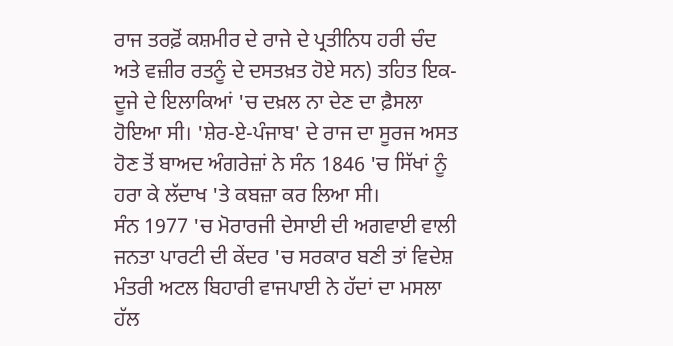ਰਾਜ ਤਰਫ਼ੋਂ ਕਸ਼ਮੀਰ ਦੇ ਰਾਜੇ ਦੇ ਪ੍ਰਤੀਨਿਧ ਹਰੀ ਚੰਦ ਅਤੇ ਵਜ਼ੀਰ ਰਤਨੂੰ ਦੇ ਦਸਤਖ਼ਤ ਹੋਏ ਸਨ) ਤਹਿਤ ਇਕ-ਦੂਜੇ ਦੇ ਇਲਾਕਿਆਂ 'ਚ ਦਖ਼ਲ ਨਾ ਦੇਣ ਦਾ ਫ਼ੈਸਲਾ ਹੋਇਆ ਸੀ। 'ਸ਼ੇਰ-ਏ-ਪੰਜਾਬ' ਦੇ ਰਾਜ ਦਾ ਸੂਰਜ ਅਸਤ ਹੋਣ ਤੋਂ ਬਾਅਦ ਅੰਗਰੇਜ਼ਾਂ ਨੇ ਸੰਨ 1846 'ਚ ਸਿੱਖਾਂ ਨੂੰ ਹਰਾ ਕੇ ਲੱਦਾਖ 'ਤੇ ਕਬਜ਼ਾ ਕਰ ਲਿਆ ਸੀ।
ਸੰਨ 1977 'ਚ ਮੋਰਾਰਜੀ ਦੇਸਾਈ ਦੀ ਅਗਵਾਈ ਵਾਲੀ ਜਨਤਾ ਪਾਰਟੀ ਦੀ ਕੇਂਦਰ 'ਚ ਸਰਕਾਰ ਬਣੀ ਤਾਂ ਵਿਦੇਸ਼ ਮੰਤਰੀ ਅਟਲ ਬਿਹਾਰੀ ਵਾਜਪਾਈ ਨੇ ਹੱਦਾਂ ਦਾ ਮਸਲਾ ਹੱਲ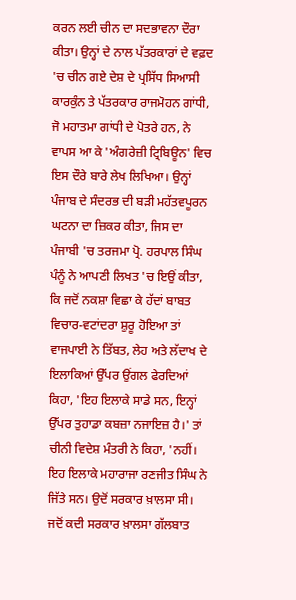ਕਰਨ ਲਈ ਚੀਨ ਦਾ ਸਦਭਾਵਨਾ ਦੌਰਾ ਕੀਤਾ। ਉਨ੍ਹਾਂ ਦੇ ਨਾਲ ਪੱਤਰਕਾਰਾਂ ਦੇ ਵਫ਼ਦ 'ਚ ਚੀਨ ਗਏ ਦੇਸ਼ ਦੇ ਪ੍ਰਸਿੱਧ ਸਿਆਸੀ ਕਾਰਕੁੰਨ ਤੇ ਪੱਤਰਕਾਰ ਰਾਜਮੋਹਨ ਗਾਂਧੀ, ਜੋ ਮਹਾਤਮਾ ਗਾਂਧੀ ਦੇ ਪੋਤਰੇ ਹਨ, ਨੇ ਵਾਪਸ ਆ ਕੇ 'ਅੰਗਰੇਜ਼ੀ ਟ੍ਰਿਬਿਊਨ' ਵਿਚ ਇਸ ਦੌਰੇ ਬਾਰੇ ਲੇਖ ਲਿਖਿਆ। ਉਨ੍ਹਾਂ ਪੰਜਾਬ ਦੇ ਸੰਦਰਭ ਦੀ ਬੜੀ ਮਹੱਤਵਪੂਰਨ ਘਟਨਾ ਦਾ ਜ਼ਿਕਰ ਕੀਤਾ, ਜਿਸ ਦਾ ਪੰਜਾਬੀ 'ਚ ਤਰਜਮਾ ਪ੍ਰੋ. ਹਰਪਾਲ ਸਿੰਘ ਪੰਨੂੰ ਨੇ ਆਪਣੀ ਲਿਖਤ 'ਚ ਇਉਂ ਕੀਤਾ, ਕਿ ਜਦੋਂ ਨਕਸ਼ਾ ਵਿਛਾ ਕੇ ਹੱਦਾਂ ਬਾਬਤ ਵਿਚਾਰ-ਵਟਾਂਦਰਾ ਸ਼ੁਰੂ ਹੋਇਆ ਤਾਂ ਵਾਜਪਾਈ ਨੇ ਤਿੱਬਤ, ਲੇਹ ਅਤੇ ਲੱਦਾਖ ਦੇ ਇਲਾਕਿਆਂ ਉੱਪਰ ਉਂਗਲ ਫੇਰਦਿਆਂ ਕਿਹਾ, 'ਇਹ ਇਲਾਕੇ ਸਾਡੇ ਸਨ, ਇਨ੍ਹਾਂ ਉੱਪਰ ਤੁਹਾਡਾ ਕਬਜ਼ਾ ਨਜਾਇਜ਼ ਹੈ।' ਤਾਂ ਚੀਨੀ ਵਿਦੇਸ਼ ਮੰਤਰੀ ਨੇ ਕਿਹਾ, 'ਨਹੀਂ। ਇਹ ਇਲਾਕੇ ਮਹਾਰਾਜਾ ਰਣਜੀਤ ਸਿੰਘ ਨੇ ਜਿੱਤੇ ਸਨ। ਉਦੋਂ ਸਰਕਾਰ ਖ਼ਾਲਸਾ ਸੀ। ਜਦੋਂ ਕਦੀ ਸਰਕਾਰ ਖ਼ਾਲਸਾ ਗੱਲਬਾਤ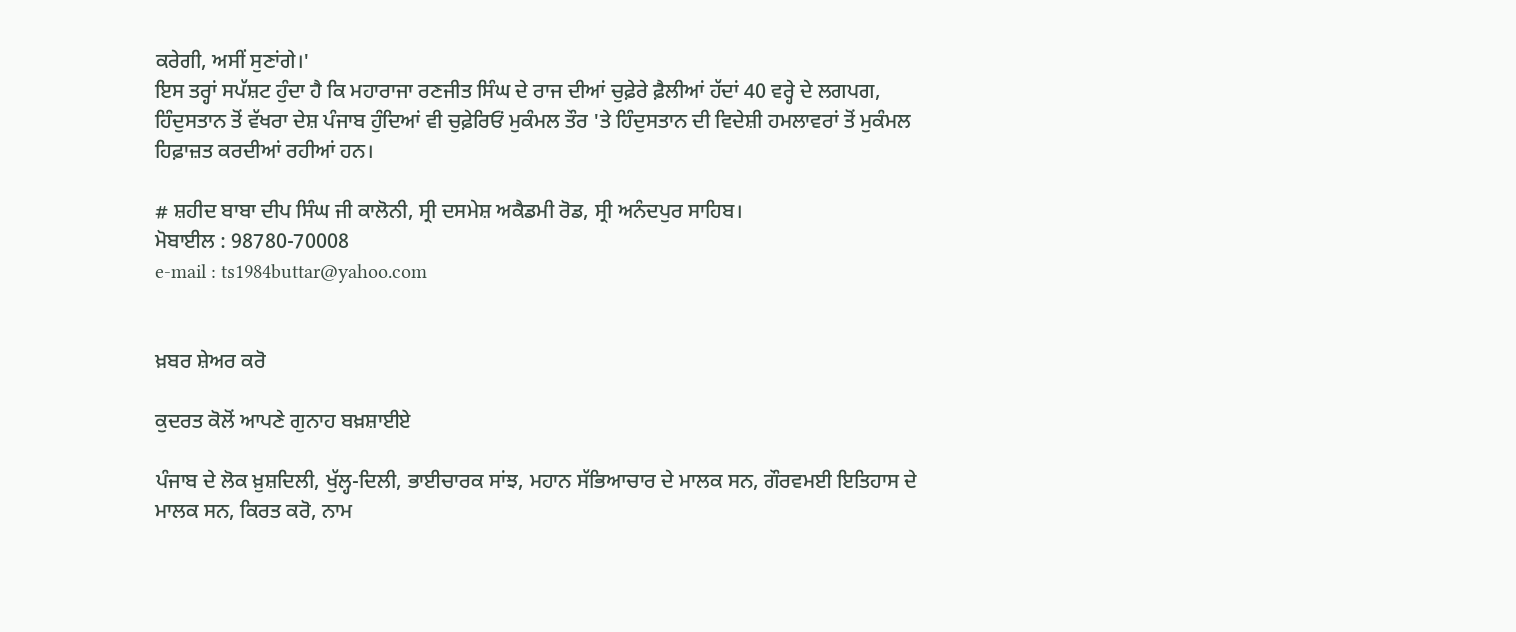ਕਰੇਗੀ, ਅਸੀਂ ਸੁਣਾਂਗੇ।'
ਇਸ ਤਰ੍ਹਾਂ ਸਪੱਸ਼ਟ ਹੁੰਦਾ ਹੈ ਕਿ ਮਹਾਰਾਜਾ ਰਣਜੀਤ ਸਿੰਘ ਦੇ ਰਾਜ ਦੀਆਂ ਚੁਫ਼ੇਰੇ ਫ਼ੈਲੀਆਂ ਹੱਦਾਂ 40 ਵਰ੍ਹੇ ਦੇ ਲਗਪਗ, ਹਿੰਦੁਸਤਾਨ ਤੋਂ ਵੱਖਰਾ ਦੇਸ਼ ਪੰਜਾਬ ਹੁੰਦਿਆਂ ਵੀ ਚੁਫ਼ੇਰਿਓਂ ਮੁਕੰਮਲ ਤੌਰ 'ਤੇ ਹਿੰਦੁਸਤਾਨ ਦੀ ਵਿਦੇਸ਼ੀ ਹਮਲਾਵਰਾਂ ਤੋਂ ਮੁਕੰਮਲ ਹਿਫ਼ਾਜ਼ਤ ਕਰਦੀਆਂ ਰਹੀਆਂ ਹਨ।

# ਸ਼ਹੀਦ ਬਾਬਾ ਦੀਪ ਸਿੰਘ ਜੀ ਕਾਲੋਨੀ, ਸ੍ਰੀ ਦਸਮੇਸ਼ ਅਕੈਡਮੀ ਰੋਡ, ਸ੍ਰੀ ਅਨੰਦਪੁਰ ਸਾਹਿਬ।
ਮੋਬਾਈਲ : 98780-70008
e-mail : ts1984buttar@yahoo.com


ਖ਼ਬਰ ਸ਼ੇਅਰ ਕਰੋ

ਕੁਦਰਤ ਕੋਲੋਂ ਆਪਣੇ ਗੁਨਾਹ ਬਖ਼ਸ਼ਾਈਏ

ਪੰਜਾਬ ਦੇ ਲੋਕ ਖ਼ੁਸ਼ਦਿਲੀ, ਖੁੱਲ੍ਹ-ਦਿਲੀ, ਭਾਈਚਾਰਕ ਸਾਂਝ, ਮਹਾਨ ਸੱਭਿਆਚਾਰ ਦੇ ਮਾਲਕ ਸਨ, ਗੌਰਵਮਈ ਇਤਿਹਾਸ ਦੇ ਮਾਲਕ ਸਨ, ਕਿਰਤ ਕਰੋ, ਨਾਮ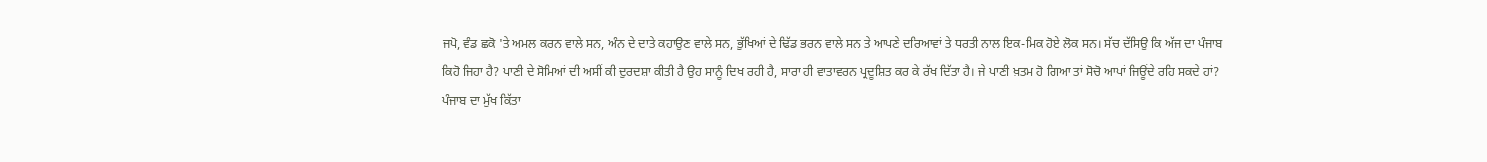ਜਪੋ, ਵੰਡ ਛਕੋ 'ਤੇ ਅਮਲ ਕਰਨ ਵਾਲੇ ਸਨ, ਅੰਨ ਦੇ ਦਾਤੇ ਕਹਾਉਣ ਵਾਲੇ ਸਨ, ਭੁੱਖਿਆਂ ਦੇ ਢਿੱਡ ਭਰਨ ਵਾਲੇ ਸਨ ਤੇ ਆਪਣੇ ਦਰਿਆਵਾਂ ਤੇ ਧਰਤੀ ਨਾਲ ਇਕ-ਮਿਕ ਹੋਏ ਲੋਕ ਸਨ। ਸੱਚ ਦੱਸਿਉ ਕਿ ਅੱਜ ਦਾ ਪੰਜਾਬ ਕਿਹੋ ਜਿਹਾ ਹੈ? ਪਾਣੀ ਦੇ ਸੋਮਿਆਂ ਦੀ ਅਸੀਂ ਕੀ ਦੁਰਦਸ਼ਾ ਕੀਤੀ ਹੈ ਉਹ ਸਾਨੂੰ ਦਿਖ ਰਹੀ ਹੈ, ਸਾਰਾ ਹੀ ਵਾਤਾਵਰਨ ਪ੍ਰਦੂਸ਼ਿਤ ਕਰ ਕੇ ਰੱਖ ਦਿੱਤਾ ਹੈ। ਜੇ ਪਾਣੀ ਖ਼ਤਮ ਹੋ ਗਿਆ ਤਾਂ ਸੋਚੋ ਆਪਾਂ ਜਿਊਂਦੇ ਰਹਿ ਸਕਦੇ ਹਾਂ?
ਪੰਜਾਬ ਦਾ ਮੁੱਖ ਕਿੱਤਾ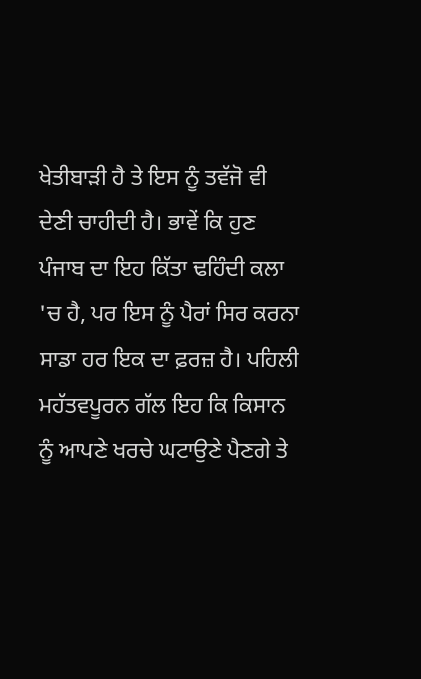ਖੇਤੀਬਾੜੀ ਹੈ ਤੇ ਇਸ ਨੂੰ ਤਵੱਜੋ ਵੀ ਦੇਣੀ ਚਾਹੀਦੀ ਹੈ। ਭਾਵੇਂ ਕਿ ਹੁਣ ਪੰਜਾਬ ਦਾ ਇਹ ਕਿੱਤਾ ਢਹਿੰਦੀ ਕਲਾ 'ਚ ਹੈ, ਪਰ ਇਸ ਨੂੰ ਪੈਰਾਂ ਸਿਰ ਕਰਨਾ ਸਾਡਾ ਹਰ ਇਕ ਦਾ ਫ਼ਰਜ਼ ਹੈ। ਪਹਿਲੀ ਮਹੱਤਵਪੂਰਨ ਗੱਲ ਇਹ ਕਿ ਕਿਸਾਨ ਨੂੰ ਆਪਣੇ ਖਰਚੇ ਘਟਾਉਣੇ ਪੈਣਗੇ ਤੇ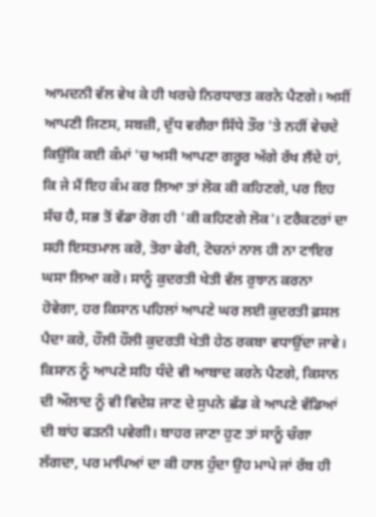ਆਮਦਨੀ ਵੱਲ ਵੇਖ ਕੇ ਹੀ ਖਰਚੇ ਨਿਰਧਾਰਤ ਕਰਨੇ ਪੈਣਗੇ। ਅਸੀਂ ਆਪਣੀ ਜਿਣਸ, ਸਬਜ਼ੀ, ਦੁੱਧ ਵਗੈਰਾ ਸਿੱਧੇ ਤੌਰ 'ਤੇ ਨਹੀਂ ਵੇਚਦੇ ਕਿਉਂਕਿ ਕਈ ਕੰਮਾਂ 'ਚ ਅਸੀ ਆਪਣਾ ਗਰੂਰ ਅੱਗੇ ਰੱਖ ਲੈਂਦੇ ਹਾਂ, ਕਿ ਜੇ ਮੈਂ ਇਹ ਕੰਮ ਕਰ ਲਿਆ ਤਾਂ ਲੋਕ ਕੀ ਕਹਿਣਗੇ, ਪਰ ਇਹ ਸੱਚ ਹੈ, ਸਭ ਤੋਂ ਵੱਡਾ ਰੋਗ ਹੀ 'ਕੀ ਕਹਿਣਗੇ ਲੋਕ'। ਟਰੈਕਟਰਾਂ ਦਾ ਸਹੀ ਇਸਤਮਾਲ ਕਰੋ, ਤੋਰਾ ਫੇਰੀ, ਟੋਚਨਾਂ ਨਾਲ ਹੀ ਨਾ ਟਾਇਰ ਘਸਾ ਲਿਆ ਕਰੋ। ਸਾਨੂੰ ਕੁਦਰਤੀ ਖੇਤੀ ਵੱਲ ਰੁਝਾਨ ਕਰਨਾ ਹੋਵੇਗਾ, ਹਰ ਕਿਸਾਨ ਪਹਿਲਾਂ ਆਪਣੇ ਘਰ ਲਈ ਕੁਦਰਤੀ ਫ਼ਸਲ ਪੈਦਾ ਕਰੇ, ਹੌਲੀ ਹੌਲੀ ਕੁਦਰਤੀ ਖੇਤੀ ਹੇਠ ਰਕਬਾ ਵਧਾਉਂਦਾ ਜਾਵੇ। ਕਿਸਾਨ ਨੂੰ ਆਪਣੇ ਸਹਿ ਧੰਦੇ ਵੀ ਆਬਾਦ ਕਰਨੇ ਪੈਣਗੇ, ਕਿਸਾਨ ਦੀ ਔਲਾਦ ਨੂੰ ਵੀ ਵਿਦੇਸ਼ ਜਾਣ ਦੇ ਸੁਪਨੇ ਛੱਡ ਕੇ ਆਪਣੇ ਵੱਡਿਆਂ ਦੀ ਬਾਂਹ ਫੜਨੀ ਪਵੇਗੀ। ਬਾਹਰ ਜਾਣਾ ਹੁਣ ਤਾਂ ਸਾਨੂੰ ਚੰਗਾ ਲੱਗਦਾ, ਪਰ ਮਾਪਿਆਂ ਦਾ ਕੀ ਹਾਲ ਹੁੰਦਾ ਉਹ ਮਾਪੇ ਜਾਂ ਰੱਬ ਹੀ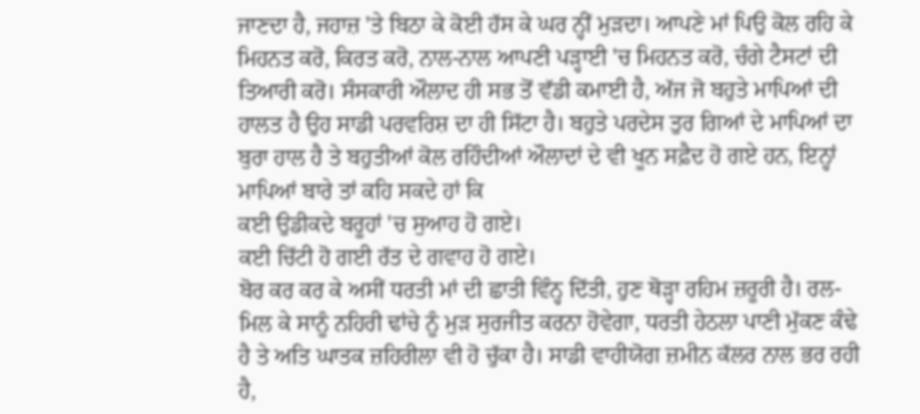ਜਾਣਦਾ ਹੈ, ਜਹਾਜ਼ 'ਤੇ ਬਿਠਾ ਕੇ ਕੋਈ ਹੱਸ ਕੇ ਘਰ ਨ੍ਹੀਂ ਮੁੜਦਾ। ਆਪਣੇ ਮਾਂ ਪਿਉ ਕੋਲ ਰਹਿ ਕੇ ਮਿਹਨਤ ਕਰੋ, ਕਿਰਤ ਕਰੋ, ਨਾਲ-ਨਾਲ ਆਪਣੀ ਪੜ੍ਹਾਈ 'ਚ ਮਿਹਨਤ ਕਰੋ, ਚੰਗੇ ਟੈਸਟਾਂ ਦੀ ਤਿਆਰੀ ਕਰੋ। ਸੰਸਕਾਰੀ ਔਲਾਦ ਹੀ ਸਭ ਤੋਂ ਵੱਡੀ ਕਮਾਈ ਹੈ, ਅੱਜ ਜੋ ਬਹੁਤੇ ਮਾਪਿਆਂ ਦੀ ਹਾਲਤ ਹੈ ਉਹ ਸਾਡੀ ਪਰਵਰਿਸ਼ ਦਾ ਹੀ ਸਿੱਟਾ ਹੈ। ਬਹੁਤੇ ਪਰਦੇਸ ਤੁਰ ਗਿਆਂ ਦੇ ਮਾਪਿਆਂ ਦਾ ਬੁਰਾ ਹਾਲ ਹੈ ਤੇ ਬਹੁਤੀਆਂ ਕੋਲ ਰਹਿੰਦੀਆਂ ਔਲਾਦਾਂ ਦੇ ਵੀ ਖੂਨ ਸਫ਼ੈਦ ਹੋ ਗਏ ਹਨ, ਇਨ੍ਹਾਂ ਮਾਪਿਆਂ ਬਾਰੇ ਤਾਂ ਕਹਿ ਸਕਦੇ ਹਾਂ ਕਿ
ਕਈ ਉਡੀਕਦੇ ਬਰੂਹਾਂ 'ਚ ਸੁਆਹ ਹੋ ਗਏ।
ਕਈ ਚਿੱਟੀ ਹੋ ਗਈ ਰੱਤ ਦੇ ਗਵਾਹ ਹੋ ਗਏ।
ਬੋਰ ਕਰ ਕਰ ਕੇ ਅਸੀਂ ਧਰਤੀ ਮਾਂ ਦੀ ਛਾਤੀ ਵਿੰਨ੍ਹ ਦਿੱਤੀ, ਹੁਣ ਥੋੜ੍ਹਾ ਰਹਿਮ ਜ਼ਰੂਰੀ ਹੈ। ਰਲ-ਮਿਲ ਕੇ ਸਾਨੂੰ ਨਹਿਰੀ ਢਾਂਚੇ ਨੂੰ ਮੁੜ ਸੁਰਜੀਤ ਕਰਨਾ ਹੋਵੇਗਾ, ਧਰਤੀ ਹੇਠਲਾ ਪਾਣੀ ਮੁੱਕਣ ਕੰਢੇ ਹੈ ਤੇ ਅਤਿ ਘਾਤਕ ਜ਼ਹਿਰੀਲਾ ਵੀ ਹੋ ਚੁੱਕਾ ਹੈ। ਸਾਡੀ ਵਾਹੀਯੋਗ ਜ਼ਮੀਨ ਕੱਲਰ ਨਾਲ ਭਰ ਰਹੀ ਹੈ,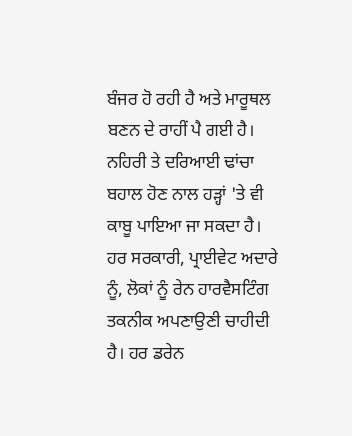ਬੰਜਰ ਹੋ ਰਹੀ ਹੈ ਅਤੇ ਮਾਰੂਥਲ ਬਣਨ ਦੇ ਰਾਹੀਂ ਪੈ ਗਈ ਹੈ। ਨਹਿਰੀ ਤੇ ਦਰਿਆਈ ਢਾਂਚਾ ਬਹਾਲ ਹੋਣ ਨਾਲ ਹੜ੍ਹਾਂ 'ਤੇ ਵੀ ਕਾਬੂ ਪਾਇਆ ਜਾ ਸਕਦਾ ਹੈ। ਹਰ ਸਰਕਾਰੀ, ਪ੍ਰਾਈਵੇਟ ਅਦਾਰੇ ਨੂੰ, ਲੋਕਾਂ ਨੂੰ ਰੇਨ ਹਾਰਵੈਸਟਿੰਗ ਤਕਨੀਕ ਅਪਣਾਉਣੀ ਚਾਹੀਦੀ ਹੈ। ਹਰ ਡਰੇਨ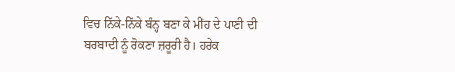ਵਿਚ ਨਿੱਕੇ-ਨਿੱਕੇ ਬੰਨ੍ਹ ਬਣਾ ਕੇ ਮੀਂਹ ਦੇ ਪਾਣੀ ਦੀ ਬਰਬਾਦੀ ਨੂੰ ਰੋਕਣਾ ਜ਼ਰੂਰੀ ਹੈ। ਹਰੇਕ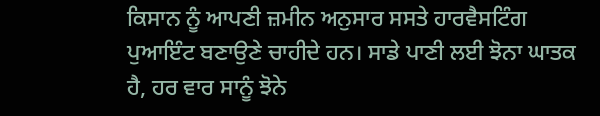ਕਿਸਾਨ ਨੂੰ ਆਪਣੀ ਜ਼ਮੀਨ ਅਨੁਸਾਰ ਸਸਤੇ ਹਾਰਵੈਸਟਿੰਗ ਪੁਆਇੰਟ ਬਣਾਉਣੇ ਚਾਹੀਦੇ ਹਨ। ਸਾਡੇ ਪਾਣੀ ਲਈ ਝੋਨਾ ਘਾਤਕ ਹੈ, ਹਰ ਵਾਰ ਸਾਨੂੰ ਝੋਨੇ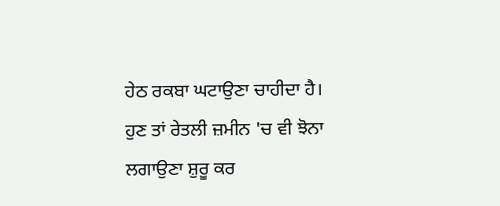ਹੇਠ ਰਕਬਾ ਘਟਾਉਣਾ ਚਾਹੀਦਾ ਹੈ। ਹੁਣ ਤਾਂ ਰੇਤਲੀ ਜ਼ਮੀਨ 'ਚ ਵੀ ਝੋਨਾ ਲਗਾਉਣਾ ਸ਼ੁਰੂ ਕਰ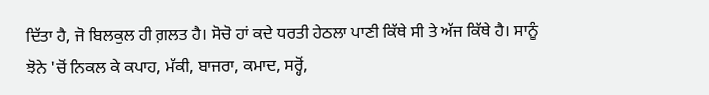ਦਿੱਤਾ ਹੈ, ਜੋ ਬਿਲਕੁਲ ਹੀ ਗ਼ਲਤ ਹੈ। ਸੋਚੋ ਹਾਂ ਕਦੇ ਧਰਤੀ ਹੇਠਲਾ ਪਾਣੀ ਕਿੱਥੇ ਸੀ ਤੇ ਅੱਜ ਕਿੱਥੇ ਹੈ। ਸਾਨੂੰ ਝੋਨੇ 'ਚੋਂ ਨਿਕਲ ਕੇ ਕਪਾਹ, ਮੱਕੀ, ਬਾਜਰਾ, ਕਮਾਦ, ਸਰ੍ਹੋਂ,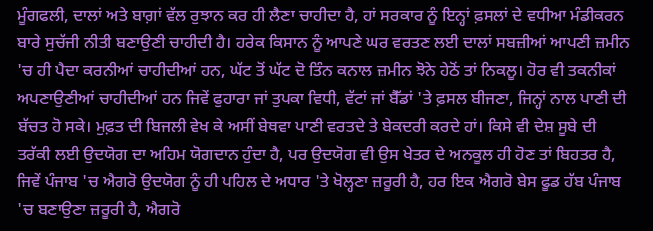ਮੂੰਗਫਲੀ, ਦਾਲਾਂ ਅਤੇ ਬਾਗ਼ਾਂ ਵੱਲ ਰੁਝਾਨ ਕਰ ਹੀ ਲੈਣਾ ਚਾਹੀਦਾ ਹੈ, ਹਾਂ ਸਰਕਾਰ ਨੂੰ ਇਨ੍ਹਾਂ ਫ਼ਸਲਾਂ ਦੇ ਵਧੀਆ ਮੰਡੀਕਰਨ ਬਾਰੇ ਸੁਚੱਜੀ ਨੀਤੀ ਬਣਾਉਣੀ ਚਾਹੀਦੀ ਹੈ। ਹਰੇਕ ਕਿਸਾਨ ਨੂੰ ਆਪਣੇ ਘਰ ਵਰਤਣ ਲਈ ਦਾਲਾਂ ਸਬਜ਼ੀਆਂ ਆਪਣੀ ਜ਼ਮੀਨ 'ਚ ਹੀ ਪੈਦਾ ਕਰਨੀਆਂ ਚਾਹੀਦੀਆਂ ਹਨ, ਘੱਟ ਤੋਂ ਘੱਟ ਦੋ ਤਿੰਨ ਕਨਾਲ ਜ਼ਮੀਨ ਝੋਨੇ ਹੇਠੋਂ ਤਾਂ ਨਿਕਲੂ। ਹੋਰ ਵੀ ਤਕਨੀਕਾਂ ਅਪਣਾਉਣੀਆਂ ਚਾਹੀਦੀਆਂ ਹਨ ਜਿਵੇਂ ਫੁਹਾਰਾ ਜਾਂ ਤੁਪਕਾ ਵਿਧੀ, ਵੱਟਾਂ ਜਾਂ ਬੈੱਡਾਂ 'ਤੇ ਫ਼ਸਲ ਬੀਜਣਾ, ਜਿਨ੍ਹਾਂ ਨਾਲ ਪਾਣੀ ਦੀ ਬੱਚਤ ਹੋ ਸਕੇ। ਮੁਫ਼ਤ ਦੀ ਬਿਜਲੀ ਵੇਖ ਕੇ ਅਸੀਂ ਬੇਥਵਾ ਪਾਣੀ ਵਰਤਦੇ ਤੇ ਬੇਕਦਰੀ ਕਰਦੇ ਹਾਂ। ਕਿਸੇ ਵੀ ਦੇਸ਼ ਸੂਬੇ ਦੀ ਤਰੱਕੀ ਲਈ ਉਦਯੋਗ ਦਾ ਅਹਿਮ ਯੋਗਦਾਨ ਹੁੰਦਾ ਹੈ, ਪਰ ਉਦਯੋਗ ਵੀ ਉਸ ਖੇਤਰ ਦੇ ਅਨਕੂਲ ਹੀ ਹੋਣ ਤਾਂ ਬਿਹਤਰ ਹੈ, ਜਿਵੇਂ ਪੰਜਾਬ 'ਚ ਐਗਰੋ ਉਦਯੋਗ ਨੂੰ ਹੀ ਪਹਿਲ ਦੇ ਅਧਾਰ 'ਤੇ ਖੋਲ੍ਹਣਾ ਜ਼ਰੂਰੀ ਹੈ, ਹਰ ਇਕ ਐਗਰੋ ਬੇਸ ਫੂਡ ਹੱਬ ਪੰਜਾਬ 'ਚ ਬਣਾਉਣਾ ਜ਼ਰੂਰੀ ਹੈ, ਐਗਰੋ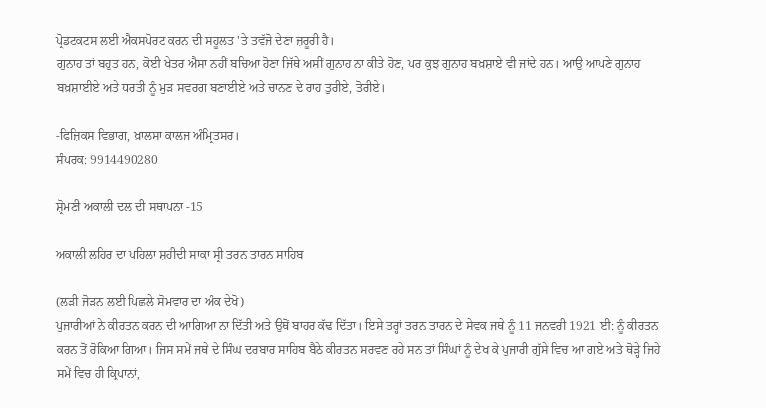ਪ੍ਰੋਡਟਕਟਸ ਲਈ ਐਕਸਪੋਰਟ ਕਰਨ ਦੀ ਸਹੂਲਤ 'ਤੇ ਤਵੱਜੋ ਦੇਣਾ ਜ਼ਰੂਰੀ ਹੈ।
ਗੁਨਾਹ ਤਾਂ ਬਹੁਤ ਹਨ, ਕੋਈ ਖੇਤਰ ਐਸਾ ਨਹੀਂ ਬਚਿਆ ਹੋਣਾ ਜਿੱਥੇ ਅਸੀਂ ਗੁਨਾਹ ਨਾ ਕੀਤੇ ਹੋਣ, ਪਰ ਕੁਝ ਗੁਨਾਹ ਬਖ਼ਸ਼ਾਏ ਵੀ ਜਾਂਦੇ ਹਨ। ਆਉ ਆਪਣੇ ਗੁਨਾਹ ਬਖ਼ਸ਼ਾਈਏ ਅਤੇ ਧਰਤੀ ਨੂੰ ਮੁੜ ਸਵਰਗ ਬਣਾਈਏ ਅਤੇ ਚਾਨਣ ਦੇ ਰਾਹ ਤੁਰੀਏ, ਤੋਰੀਏ।

-ਫਿਜ਼ਿਕਸ ਵਿਭਾਗ, ਖ਼ਾਲਸਾ ਕਾਲਜ ਅੰਮ੍ਰਿਤਸਰ।
ਸੰਪਰਕ: 9914490280

ਸ਼੍ਰੋਮਣੀ ਅਕਾਲੀ ਦਲ ਦੀ ਸਥਾਪਨਾ -15

ਅਕਾਲੀ ਲਹਿਰ ਦਾ ਪਹਿਲਾ ਸ਼ਹੀਦੀ ਸਾਕਾ ਸ੍ਰੀ ਤਰਨ ਤਾਰਨ ਸਾਹਿਬ

(ਲੜੀ ਜੋੜਨ ਲਈ ਪਿਛਲੇ ਸੋਮਵਾਰ ਦਾ ਅੰਕ ਦੇਖੋ)
ਪੁਜਾਰੀਆਂ ਨੇ ਕੀਰਤਨ ਕਰਨ ਦੀ ਆਗਿਆ ਨਾ ਦਿੱਤੀ ਅਤੇ ਉਥੋਂ ਬਾਹਰ ਕੱਢ ਦਿੱਤਾ। ਇਸੇ ਤਰ੍ਹਾਂ ਤਰਨ ਤਾਰਨ ਦੇ ਸੇਵਕ ਜਥੇ ਨੂੰ 11 ਜਨਵਰੀ 1921 ਈ: ਨੂੰ ਕੀਰਤਨ ਕਰਨ ਤੋਂ ਰੋਕਿਆ ਗਿਆ। ਜਿਸ ਸਮੇਂ ਜਥੇ ਦੇ ਸਿੰਘ ਦਰਬਾਰ ਸਾਹਿਬ ਬੈਠੇ ਕੀਰਤਨ ਸਰਵਣ ਰਹੇ ਸਨ ਤਾਂ ਸਿੰਘਾਂ ਨੂੰ ਦੇਖ ਕੇ ਪੁਜਾਰੀ ਗੁੱਸੇ ਵਿਚ ਆ ਗਏ ਅਤੇ ਥੋੜ੍ਹੇ ਜਿਹੇ ਸਮੇਂ ਵਿਚ ਹੀ ਕ੍ਰਿਪਾਨਾਂ,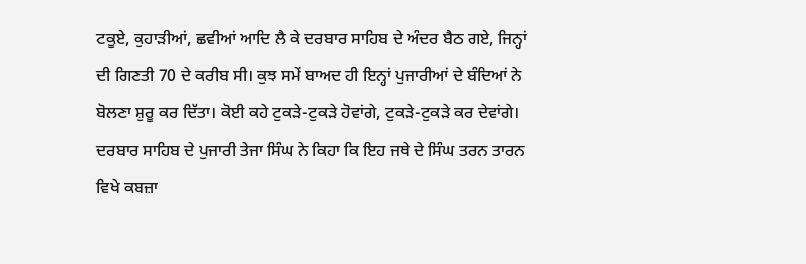ਟਕੂਏ, ਕੁਹਾੜੀਆਂ, ਛਵੀਆਂ ਆਦਿ ਲੈ ਕੇ ਦਰਬਾਰ ਸਾਹਿਬ ਦੇ ਅੰਦਰ ਬੈਠ ਗਏ, ਜਿਨ੍ਹਾਂ ਦੀ ਗਿਣਤੀ 70 ਦੇ ਕਰੀਬ ਸੀ। ਕੁਝ ਸਮੇਂ ਬਾਅਦ ਹੀ ਇਨ੍ਹਾਂ ਪੁਜਾਰੀਆਂ ਦੇ ਬੰਦਿਆਂ ਨੇ ਬੋਲਣਾ ਸ਼ੁਰੂ ਕਰ ਦਿੱਤਾ। ਕੋਈ ਕਹੇ ਟੁਕੜੇ-ਟੁਕੜੇ ਹੋਵਾਂਗੇ, ਟੁਕੜੇ-ਟੁਕੜੇ ਕਰ ਦੇਵਾਂਗੇ। ਦਰਬਾਰ ਸਾਹਿਬ ਦੇ ਪੁਜਾਰੀ ਤੇਜਾ ਸਿੰਘ ਨੇ ਕਿਹਾ ਕਿ ਇਹ ਜਥੇ ਦੇ ਸਿੰਘ ਤਰਨ ਤਾਰਨ ਵਿਖੇ ਕਬਜ਼ਾ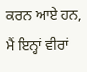ਕਰਨ ਆਏ ਹਨ, ਮੈਂ ਇਨ੍ਹਾਂ ਵੀਰਾਂ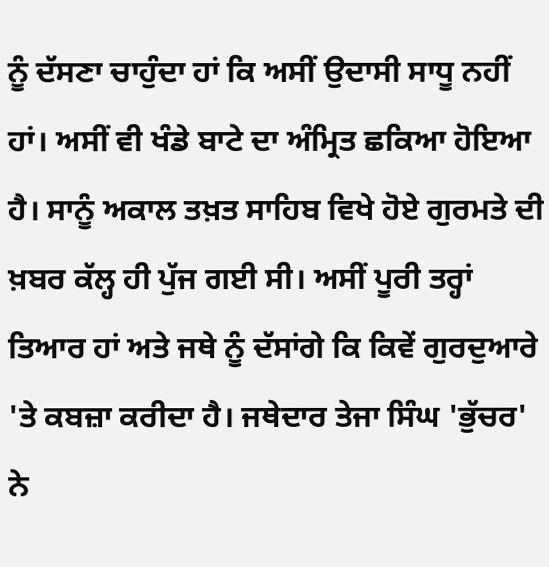ਨੂੰ ਦੱਸਣਾ ਚਾਹੁੰਦਾ ਹਾਂ ਕਿ ਅਸੀਂ ਉਦਾਸੀ ਸਾਧੂ ਨਹੀਂ ਹਾਂ। ਅਸੀਂ ਵੀ ਖੰਡੇ ਬਾਟੇ ਦਾ ਅੰਮ੍ਰਿਤ ਛਕਿਆ ਹੋਇਆ ਹੈ। ਸਾਨੂੰ ਅਕਾਲ ਤਖ਼ਤ ਸਾਹਿਬ ਵਿਖੇ ਹੋਏ ਗੁਰਮਤੇ ਦੀ ਖ਼ਬਰ ਕੱਲ੍ਹ ਹੀ ਪੁੱਜ ਗਈ ਸੀ। ਅਸੀਂ ਪੂਰੀ ਤਰ੍ਹਾਂ ਤਿਆਰ ਹਾਂ ਅਤੇ ਜਥੇ ਨੂੰ ਦੱਸਾਂਗੇ ਕਿ ਕਿਵੇਂ ਗੁਰਦੁਆਰੇ 'ਤੇ ਕਬਜ਼ਾ ਕਰੀਦਾ ਹੈ। ਜਥੇਦਾਰ ਤੇਜਾ ਸਿੰਘ 'ਭੁੱਚਰ' ਨੇ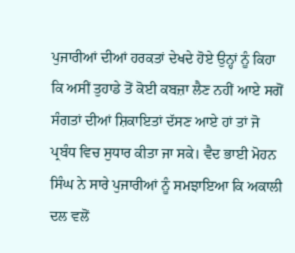ਪੁਜਾਰੀਆਂ ਦੀਆਂ ਹਰਕਤਾਂ ਦੇਖਦੇ ਹੋਏ ਉਨ੍ਹਾਂ ਨੂੰ ਕਿਹਾ ਕਿ ਅਸੀਂ ਤੁਹਾਡੇ ਤੋਂ ਕੋਈ ਕਬਜ਼ਾ ਲੈਣ ਨਹੀਂ ਆਏ ਸਗੋਂ ਸੰਗਤਾਂ ਦੀਆਂ ਸ਼ਿਕਾਇਤਾਂ ਦੱਸਣ ਆਏ ਹਾਂ ਤਾਂ ਜੋ ਪ੍ਰਬੰਧ ਵਿਚ ਸੁਧਾਰ ਕੀਤਾ ਜਾ ਸਕੇ। ਵੈਦ ਭਾਈ ਮੋਹਨ ਸਿੰਘ ਨੇ ਸਾਰੇ ਪੁਜਾਰੀਆਂ ਨੂੰ ਸਮਝਾਇਆ ਕਿ ਅਕਾਲੀ ਦਲ ਵਲੋਂ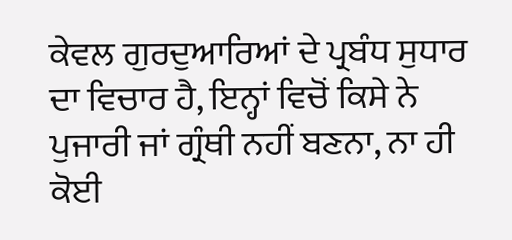ਕੇਵਲ ਗੁਰਦੁਆਰਿਆਂ ਦੇ ਪ੍ਰਬੰਧ ਸੁਧਾਰ ਦਾ ਵਿਚਾਰ ਹੈ, ਇਨ੍ਹਾਂ ਵਿਚੋਂ ਕਿਸੇ ਨੇ ਪੁਜਾਰੀ ਜਾਂ ਗ੍ਰੰਥੀ ਨਹੀਂ ਬਣਨਾ, ਨਾ ਹੀ ਕੋਈ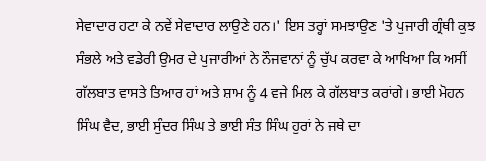ਸੇਵਾਦਾਰ ਹਟਾ ਕੇ ਨਵੇਂ ਸੇਵਾਦਾਰ ਲਾਉਣੇ ਹਨ।' ਇਸ ਤਰ੍ਹਾਂ ਸਮਝਾਉਣ 'ਤੇ ਪੁਜਾਰੀ ਗ੍ਰੰਥੀ ਕੁਝ ਸੰਭਲੇ ਅਤੇ ਵਡੇਰੀ ਉਮਰ ਦੇ ਪੁਜਾਰੀਆਂ ਨੇ ਨੌਜਵਾਨਾਂ ਨੂੰ ਚੁੱਪ ਕਰਵਾ ਕੇ ਆਖਿਆ ਕਿ ਅਸੀਂ ਗੱਲਬਾਤ ਵਾਸਤੇ ਤਿਆਰ ਹਾਂ ਅਤੇ ਸ਼ਾਮ ਨੂੰ 4 ਵਜੇ ਮਿਲ ਕੇ ਗੱਲਬਾਤ ਕਰਾਂਗੇ। ਭਾਈ ਮੋਹਨ ਸਿੰਘ ਵੈਦ, ਭਾਈ ਸੁੰਦਰ ਸਿੰਘ ਤੇ ਭਾਈ ਸੰਤ ਸਿੰਘ ਹੁਰਾਂ ਨੇ ਜਥੇ ਦਾ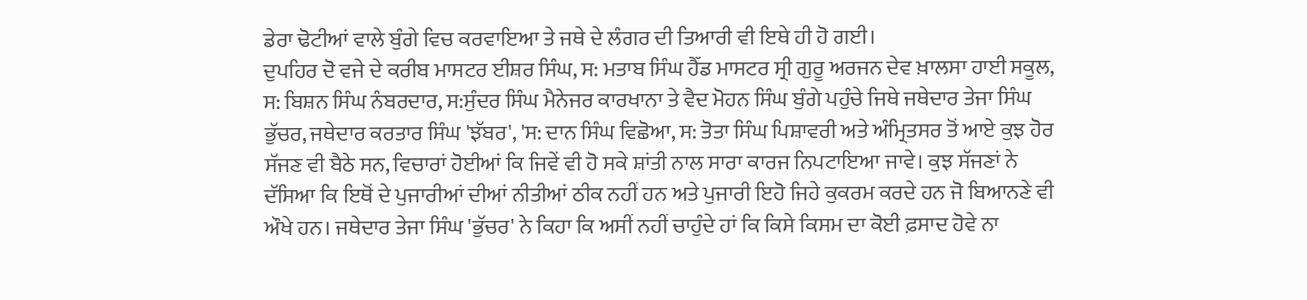ਡੇਰਾ ਢੋਟੀਆਂ ਵਾਲੇ ਬੁੰਗੇ ਵਿਚ ਕਰਵਾਇਆ ਤੇ ਜਥੇ ਦੇ ਲੰਗਰ ਦੀ ਤਿਆਰੀ ਵੀ ਇਥੇ ਹੀ ਹੋ ਗਈ।
ਦੁਪਹਿਰ ਦੋ ਵਜੇ ਦੇ ਕਰੀਬ ਮਾਸਟਰ ਈਸ਼ਰ ਸਿੰਘ, ਸ: ਮਤਾਬ ਸਿੰਘ ਹੈੱਡ ਮਾਸਟਰ ਸ੍ਰੀ ਗੁਰੂ ਅਰਜਨ ਦੇਵ ਖ਼ਾਲਸਾ ਹਾਈ ਸਕੂਲ, ਸ: ਬਿਸ਼ਨ ਸਿੰਘ ਨੰਬਰਦਾਰ, ਸ:ਸੁੰਦਰ ਸਿੰਘ ਮੈਨੇਜਰ ਕਾਰਖਾਨਾ ਤੇ ਵੈਦ ਮੋਹਨ ਸਿੰਘ ਬੁੰਗੇ ਪਹੁੰਚੇ ਜਿਥੇ ਜਥੇਦਾਰ ਤੇਜਾ ਸਿੰਘ ਭੁੱਚਰ, ਜਥੇਦਾਰ ਕਰਤਾਰ ਸਿੰਘ 'ਝੱਬਰ', 'ਸ: ਦਾਨ ਸਿੰਘ ਵਿਛੋਆ, ਸ: ਤੋਤਾ ਸਿੰਘ ਪਿਸ਼ਾਵਰੀ ਅਤੇ ਅੰਮ੍ਰਿਤਸਰ ਤੋਂ ਆਏ ਕੁਝ ਹੋਰ ਸੱਜਣ ਵੀ ਬੈਠੇ ਸਨ, ਵਿਚਾਰਾਂ ਹੋਈਆਂ ਕਿ ਜਿਵੇਂ ਵੀ ਹੋ ਸਕੇ ਸ਼ਾਂਤੀ ਨਾਲ ਸਾਰਾ ਕਾਰਜ ਨਿਪਟਾਇਆ ਜਾਵੇ। ਕੁਝ ਸੱਜਣਾਂ ਨੇ ਦੱਸਿਆ ਕਿ ਇਥੋਂ ਦੇ ਪੁਜਾਰੀਆਂ ਦੀਆਂ ਨੀਤੀਆਂ ਠੀਕ ਨਹੀਂ ਹਨ ਅਤੇ ਪੁਜਾਰੀ ਇਹੋ ਜਿਹੇ ਕੁਕਰਮ ਕਰਦੇ ਹਨ ਜੋ ਬਿਆਨਣੇ ਵੀ ਔਖੇ ਹਨ। ਜਥੇਦਾਰ ਤੇਜਾ ਸਿੰਘ 'ਭੁੱਚਰ' ਨੇ ਕਿਹਾ ਕਿ ਅਸੀਂ ਨਹੀਂ ਚਾਹੁੰਦੇ ਹਾਂ ਕਿ ਕਿਸੇ ਕਿਸਮ ਦਾ ਕੋਈ ਫ਼ਸਾਦ ਹੋਵੇ ਨਾ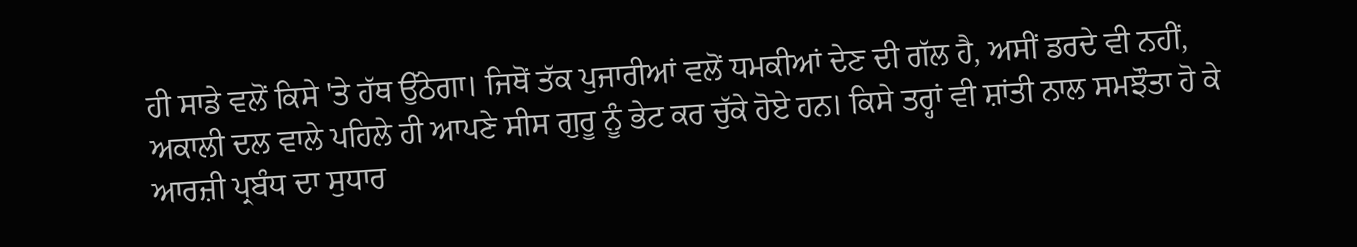ਹੀ ਸਾਡੇ ਵਲੋਂ ਕਿਸੇ 'ਤੇ ਹੱਥ ਉੱਠੇਗਾ। ਜਿਥੋਂ ਤੱਕ ਪੁਜਾਰੀਆਂ ਵਲੋਂ ਧਮਕੀਆਂ ਦੇਣ ਦੀ ਗੱਲ ਹੈ, ਅਸੀਂ ਡਰਦੇ ਵੀ ਨਹੀਂ, ਅਕਾਲੀ ਦਲ ਵਾਲੇ ਪਹਿਲੇ ਹੀ ਆਪਣੇ ਸੀਸ ਗੁਰੂ ਨੂੰ ਭੇਟ ਕਰ ਚੁੱਕੇ ਹੋਏ ਹਨ। ਕਿਸੇ ਤਰ੍ਹਾਂ ਵੀ ਸ਼ਾਂਤੀ ਨਾਲ ਸਮਝੌਤਾ ਹੋ ਕੇ ਆਰਜ਼ੀ ਪ੍ਰਬੰਧ ਦਾ ਸੁਧਾਰ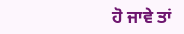ਹੋ ਜਾਵੇ ਤਾਂ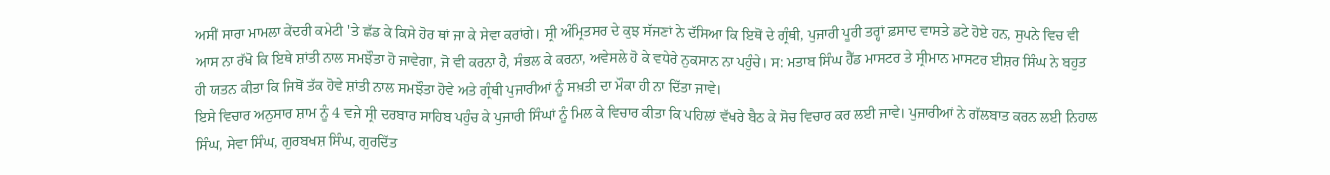ਅਸੀਂ ਸਾਰਾ ਮਾਮਲਾ ਕੇਂਦਰੀ ਕਮੇਟੀ 'ਤੇ ਛੱਡ ਕੇ ਕਿਸੇ ਹੋਰ ਥਾਂ ਜਾ ਕੇ ਸੇਵਾ ਕਰਾਂਗੇ। ਸ੍ਰੀ ਅੰਮ੍ਰਿਤਸਰ ਦੇ ਕੁਝ ਸੱਜਣਾਂ ਨੇ ਦੱਸਿਆ ਕਿ ਇਥੋਂ ਦੇ ਗ੍ਰੰਥੀ, ਪੁਜਾਰੀ ਪੂਰੀ ਤਰ੍ਹਾਂ ਫ਼ਸਾਦ ਵਾਸਤੇ ਡਟੇ ਹੋਏ ਹਨ, ਸੁਪਨੇ ਵਿਚ ਵੀ ਆਸ ਨਾ ਰੱਖੋ ਕਿ ਇਥੇ ਸ਼ਾਂਤੀ ਨਾਲ ਸਮਝੌਤਾ ਹੋ ਜਾਵੇਗਾ, ਜੋ ਵੀ ਕਰਨਾ ਹੈ, ਸੰਭਲ ਕੇ ਕਰਨਾ, ਅਵੇਸਲੇ ਹੋ ਕੇ ਵਧੇਰੇ ਨੁਕਸਾਨ ਨਾ ਪਹੁੰਚੇ। ਸ: ਮਤਾਬ ਸਿੰਘ ਹੈੱਡ ਮਾਸਟਰ ਤੇ ਸ੍ਰੀਮਾਨ ਮਾਸਟਰ ਈਸ਼ਰ ਸਿੰਘ ਨੇ ਬਹੁਤ ਹੀ ਯਤਨ ਕੀਤਾ ਕਿ ਜਿਥੋਂ ਤੱਕ ਹੋਵੇ ਸ਼ਾਂਤੀ ਨਾਲ ਸਮਝੌਤਾ ਹੋਵੇ ਅਤੇ ਗ੍ਰੰਥੀ ਪੁਜਾਰੀਆਂ ਨੂੰ ਸਖ਼ਤੀ ਦਾ ਮੌਕਾ ਹੀ ਨਾ ਦਿੱਤਾ ਜਾਵੇ।
ਇਸੇ ਵਿਚਾਰ ਅਨੁਸਾਰ ਸ਼ਾਮ ਨੂੰ 4 ਵਜੇ ਸ੍ਰੀ ਦਰਬਾਰ ਸਾਹਿਬ ਪਹੁੰਚ ਕੇ ਪੁਜਾਰੀ ਸਿੰਘਾਂ ਨੂੰ ਮਿਲ ਕੇ ਵਿਚਾਰ ਕੀਤਾ ਕਿ ਪਹਿਲਾਂ ਵੱਖਰੇ ਬੈਠ ਕੇ ਸੋਚ ਵਿਚਾਰ ਕਰ ਲਈ ਜਾਵੇ। ਪੁਜਾਰੀਆਂ ਨੇ ਗੱਲਬਾਤ ਕਰਨ ਲਈ ਨਿਹਾਲ ਸਿੰਘ, ਸੇਵਾ ਸਿੰਘ, ਗੁਰਬਖਸ਼ ਸਿੰਘ, ਗੁਰਦਿੱਤ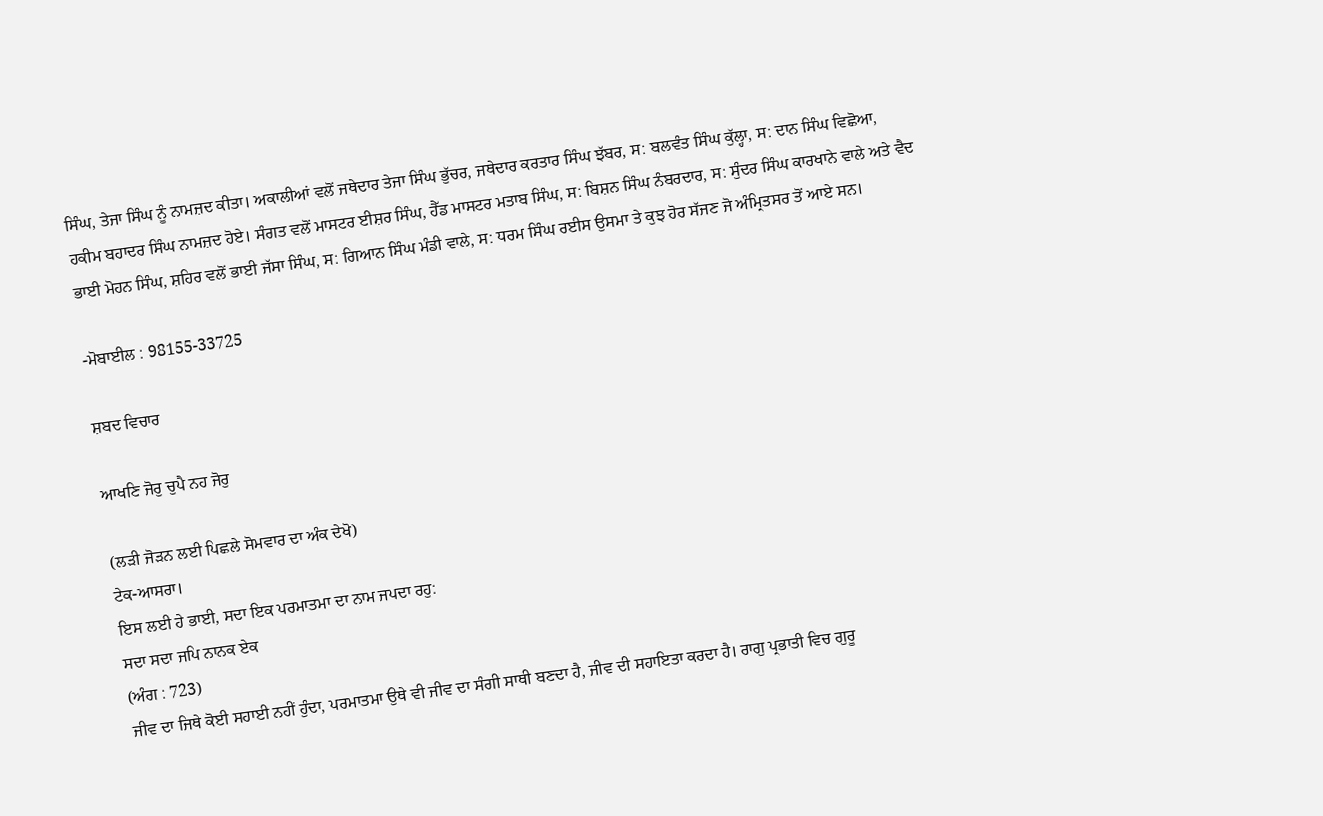ਸਿੰਘ, ਤੇਜਾ ਸਿੰਘ ਨੂੰ ਨਾਮਜ਼ਦ ਕੀਤਾ। ਅਕਾਲੀਆਂ ਵਲੋਂ ਜਥੇਦਾਰ ਤੇਜਾ ਸਿੰਘ ਭੁੱਚਰ, ਜਥੇਦਾਰ ਕਰਤਾਰ ਸਿੰਘ ਝੱਬਰ, ਸ: ਬਲਵੰਤ ਸਿੰਘ ਕੁੱਲ੍ਹਾ, ਸ: ਦਾਨ ਸਿੰਘ ਵਿਛੋਆ, ਹਕੀਮ ਬਹਾਦਰ ਸਿੰਘ ਨਾਮਜ਼ਦ ਹੋਏ। ਸੰਗਤ ਵਲੋਂ ਮਾਸਟਰ ਈਸ਼ਰ ਸਿੰਘ, ਹੈੱਡ ਮਾਸਟਰ ਮਤਾਬ ਸਿੰਘ, ਸ: ਬਿਸ਼ਨ ਸਿੰਘ ਨੰਬਰਦਾਰ, ਸ: ਸੁੰਦਰ ਸਿੰਘ ਕਾਰਖਾਨੇ ਵਾਲੇ ਅਤੇ ਵੈਦ ਭਾਈ ਮੋਹਨ ਸਿੰਘ, ਸ਼ਹਿਰ ਵਲੋਂ ਭਾਈ ਜੱਸਾ ਸਿੰਘ, ਸ: ਗਿਆਨ ਸਿੰਘ ਮੰਡੀ ਵਾਲੇ, ਸ: ਧਰਮ ਸਿੰਘ ਰਈਸ ਉਸਮਾ ਤੇ ਕੁਝ ਹੋਰ ਸੱਜਣ ਜੋ ਅੰਮ੍ਰਿਤਸਰ ਤੋਂ ਆਏ ਸਨ।

-ਮੋਬਾਈਲ : 98155-33725

ਸ਼ਬਦ ਵਿਚਾਰ

ਆਖਣਿ ਜੋਰੁ ਚੁਪੈ ਨਹ ਜੋਰੁ

(ਲੜੀ ਜੋੜਨ ਲਈ ਪਿਛਲੇ ਸੋਮਵਾਰ ਦਾ ਅੰਕ ਦੇਖੋ)
ਟੇਕ-ਆਸਰਾ।
ਇਸ ਲਈ ਹੇ ਭਾਈ, ਸਦਾ ਇਕ ਪਰਮਾਤਮਾ ਦਾ ਨਾਮ ਜਪਦਾ ਰਹੁ:
ਸਦਾ ਸਦਾ ਜਪਿ ਨਾਨਕ ਏਕ
(ਅੰਗ : 723)
ਜੀਵ ਦਾ ਜਿਥੇ ਕੋਈ ਸਹਾਈ ਨਹੀਂ ਹੁੰਦਾ, ਪਰਮਾਤਮਾ ਉਥੇ ਵੀ ਜੀਵ ਦਾ ਸੰਗੀ ਸਾਥੀ ਬਣਦਾ ਹੈ, ਜੀਵ ਦੀ ਸਹਾਇਤਾ ਕਰਦਾ ਹੈ। ਰਾਗੁ ਪ੍ਰਭਾਤੀ ਵਿਚ ਗੁਰੂ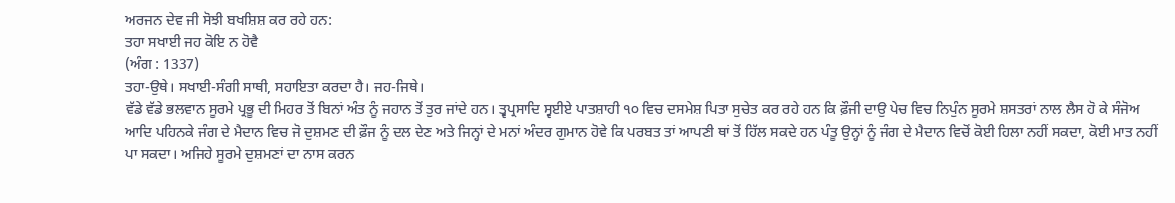ਅਰਜਨ ਦੇਵ ਜੀ ਸੋਝੀ ਬਖਸ਼ਿਸ਼ ਕਰ ਰਹੇ ਹਨ:
ਤਹਾ ਸਖਾਈ ਜਹ ਕੋਇ ਨ ਹੋਵੈ
(ਅੰਗ : 1337)
ਤਹਾ-ਉਥੇ। ਸਖਾਈ-ਸੰਗੀ ਸਾਥੀ, ਸਹਾਇਤਾ ਕਰਦਾ ਹੈ। ਜਹ-ਜਿਥੇ।
ਵੱਡੇ ਵੱਡੇ ਭਲਵਾਨ ਸੂਰਮੇ ਪ੍ਰਭੂ ਦੀ ਮਿਹਰ ਤੋਂ ਬਿਨਾਂ ਅੰਤ ਨੂੰ ਜਹਾਨ ਤੋਂ ਤੁਰ ਜਾਂਦੇ ਹਨ। ਤ੍ਵਪ੍ਰਸਾਦਿ ਸ੍ਵਈਏ ਪਾਤਸ਼ਾਹੀ ੧੦ ਵਿਚ ਦਸਮੇਸ਼ ਪਿਤਾ ਸੁਚੇਤ ਕਰ ਰਹੇ ਹਨ ਕਿ ਫ਼ੌਜੀ ਦਾਉ ਪੇਚ ਵਿਚ ਨਿਪੁੰਨ ਸੂਰਮੇ ਸ਼ਸਤਰਾਂ ਨਾਲ ਲੈਸ ਹੋ ਕੇ ਸੰਜੋਅ ਆਦਿ ਪਹਿਨਕੇ ਜੰਗ ਦੇ ਮੈਦਾਨ ਵਿਚ ਜੋ ਦੁਸ਼ਮਣ ਦੀ ਫ਼ੌਜ ਨੂੰ ਦਲ ਦੇਣ ਅਤੇ ਜਿਨ੍ਹਾਂ ਦੇ ਮਨਾਂ ਅੰਦਰ ਗੁਮਾਨ ਹੋਵੇ ਕਿ ਪਰਬਤ ਤਾਂ ਆਪਣੀ ਥਾਂ ਤੋਂ ਹਿੱਲ ਸਕਦੇ ਹਨ ਪੰਤੂ ਉਨ੍ਹਾਂ ਨੂੰ ਜੰਗ ਦੇ ਮੈਦਾਨ ਵਿਚੋਂ ਕੋਈ ਹਿਲਾ ਨਹੀਂ ਸਕਦਾ, ਕੋਈ ਮਾਤ ਨਹੀਂ ਪਾ ਸਕਦਾ। ਅਜਿਹੇ ਸੂਰਮੇ ਦੁਸ਼ਮਣਾਂ ਦਾ ਨਾਸ ਕਰਨ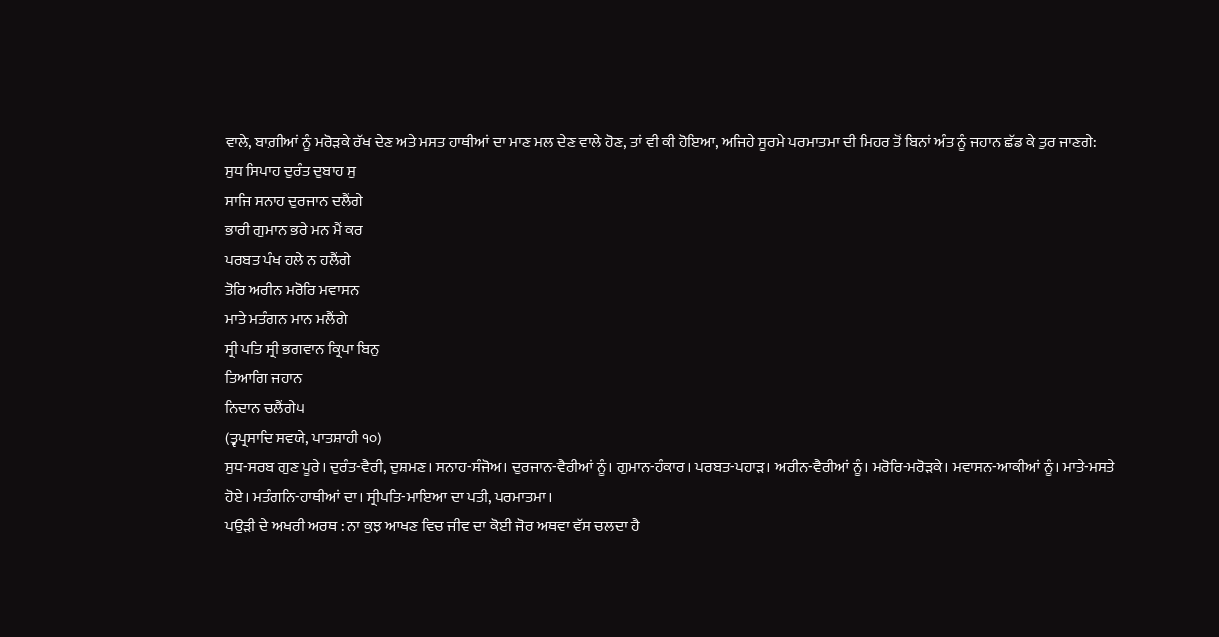ਵਾਲੇ, ਬਾਗ਼ੀਆਂ ਨੂੰ ਮਰੋੜਕੇ ਰੱਖ ਦੇਣ ਅਤੇ ਮਸਤ ਹਾਥੀਆਂ ਦਾ ਮਾਣ ਮਲ ਦੇਣ ਵਾਲੇ ਹੋਣ, ਤਾਂ ਵੀ ਕੀ ਹੋਇਆ, ਅਜਿਹੇ ਸੂਰਮੇ ਪਰਮਾਤਮਾ ਦੀ ਮਿਹਰ ਤੋਂ ਬਿਨਾਂ ਅੰਤ ਨੂੰ ਜਹਾਨ ਛੱਡ ਕੇ ਤੁਰ ਜਾਣਗੇ:
ਸੁਧ ਸਿਪਾਹ ਦੁਰੰਤ ਦੁਬਾਹ ਸੁ
ਸਾਜਿ ਸਨਾਹ ਦੁਰਜਾਨ ਦਲੈਂਗੇ
ਭਾਰੀ ਗੁਮਾਨ ਭਰੇ ਮਨ ਮੈਂ ਕਰ
ਪਰਬਤ ਪੰਖ ਹਲੇ ਨ ਹਲੈਂਗੇ
ਤੋਰਿ ਅਰੀਨ ਮਰੋਰਿ ਮਵਾਸਨ
ਮਾਤੇ ਮਤੰਗਨ ਮਾਨ ਮਲੈਂਗੇ
ਸ੍ਰੀ ਪਤਿ ਸ੍ਰੀ ਭਗਵਾਨ ਕ੍ਰਿਪਾ ਬਿਨੁ
ਤਿਆਗਿ ਜਹਾਨ
ਨਿਦਾਨ ਚਲੈਂਗੇ੫
(ਤ੍ਵਪ੍ਰਸਾਦਿ ਸਵਯੇ, ਪਾਤਸ਼ਾਹੀ ੧੦)
ਸੁਧ-ਸਰਬ ਗੁਣ ਪੂਰੇ। ਦੁਰੰਤ-ਵੈਰੀ, ਦੁਸ਼ਮਣ। ਸਨਾਹ-ਸੰਜੋਅ। ਦੁਰਜਾਨ-ਵੈਰੀਆਂ ਨੂੰ। ਗੁਮਾਨ-ਹੰਕਾਰ। ਪਰਬਤ-ਪਹਾੜ। ਅਰੀਨ-ਵੈਰੀਆਂ ਨੂੰ। ਮਰੋਰਿ-ਮਰੋੜਕੇ। ਮਵਾਸਨ-ਆਕੀਆਂ ਨੂੰ। ਮਾਤੇ-ਮਸਤੇ ਹੋਏ। ਮਤੰਗਨਿ-ਹਾਥੀਆਂ ਦਾ। ਸ੍ਰੀਪਤਿ-ਮਾਇਆ ਦਾ ਪਤੀ, ਪਰਮਾਤਮਾ।
ਪਉੜੀ ਦੇ ਅਖਰੀ ਅਰਥ : ਨਾ ਕੁਝ ਆਖਣ ਵਿਚ ਜੀਵ ਦਾ ਕੋਈ ਜੋਰ ਅਥਵਾ ਵੱਸ ਚਲਦਾ ਹੈ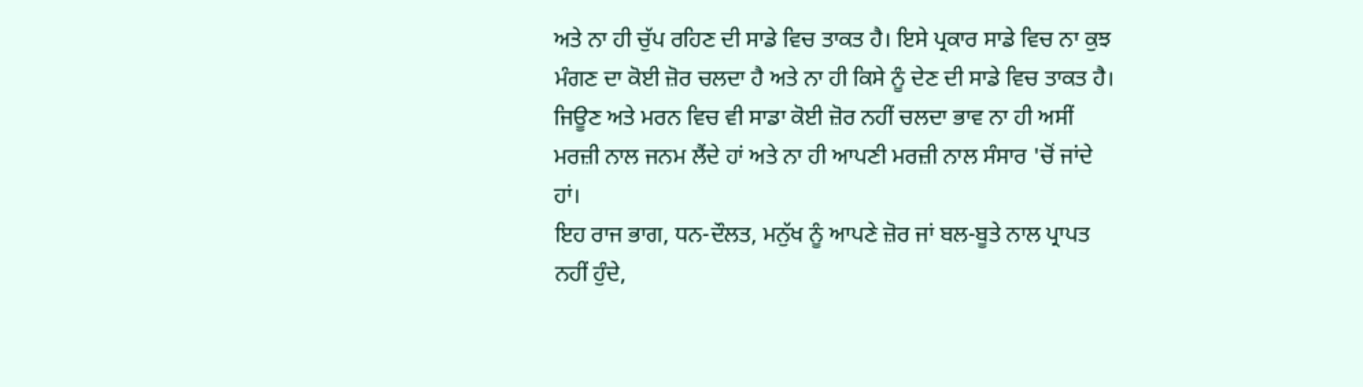ਅਤੇ ਨਾ ਹੀ ਚੁੱਪ ਰਹਿਣ ਦੀ ਸਾਡੇ ਵਿਚ ਤਾਕਤ ਹੈ। ਇਸੇ ਪ੍ਰਕਾਰ ਸਾਡੇ ਵਿਚ ਨਾ ਕੁਝ ਮੰਗਣ ਦਾ ਕੋਈ ਜ਼ੋਰ ਚਲਦਾ ਹੈ ਅਤੇ ਨਾ ਹੀ ਕਿਸੇ ਨੂੰ ਦੇਣ ਦੀ ਸਾਡੇ ਵਿਚ ਤਾਕਤ ਹੈ।
ਜਿਊਣ ਅਤੇ ਮਰਨ ਵਿਚ ਵੀ ਸਾਡਾ ਕੋਈ ਜ਼ੋਰ ਨਹੀਂ ਚਲਦਾ ਭਾਵ ਨਾ ਹੀ ਅਸੀਂ ਮਰਜ਼ੀ ਨਾਲ ਜਨਮ ਲੈਂਦੇ ਹਾਂ ਅਤੇ ਨਾ ਹੀ ਆਪਣੀ ਮਰਜ਼ੀ ਨਾਲ ਸੰਸਾਰ 'ਚੋਂ ਜਾਂਦੇ ਹਾਂ।
ਇਹ ਰਾਜ ਭਾਗ, ਧਨ-ਦੌਲਤ, ਮਨੁੱਖ ਨੂੰ ਆਪਣੇ ਜ਼ੋਰ ਜਾਂ ਬਲ-ਬੂਤੇ ਨਾਲ ਪ੍ਰਾਪਤ ਨਹੀਂ ਹੁੰਦੇ,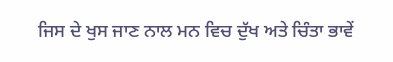ਜਿਸ ਦੇ ਖੁਸ ਜਾਣ ਨਾਲ ਮਨ ਵਿਚ ਦੁੱਖ ਅਤੇ ਚਿੰਤਾ ਭਾਵੇਂ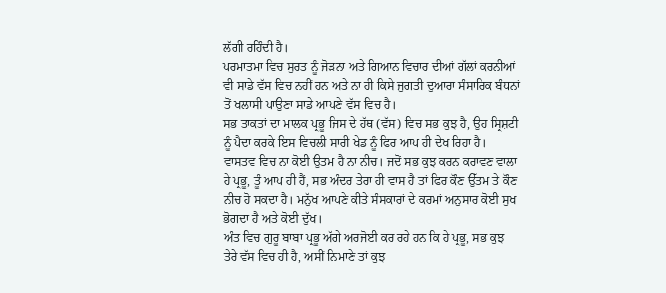ਲੱਗੀ ਰਹਿੰਦੀ ਹੈ।
ਪਰਮਾਤਮਾ ਵਿਚ ਸੁਰਤ ਨੂੰ ਜੋੜਨਾ ਅਤੇ ਗਿਆਨ ਵਿਚਾਰ ਦੀਆਂ ਗੱਲਾਂ ਕਰਨੀਆਂ ਵੀ ਸਾਡੇ ਵੱਸ ਵਿਚ ਨਹੀਂ ਹਨ ਅਤੇ ਨਾ ਹੀ ਕਿਸੇ ਜੁਗਤੀ ਦੁਆਰਾ ਸੰਸਾਰਿਕ ਬੰਧਨਾਂ ਤੋਂ ਖਲਾਸੀ ਪਾਉਣਾ ਸਾਡੇ ਆਪਣੇ ਵੱਸ ਵਿਚ ਹੈ।
ਸਭ ਤਾਕਤਾਂ ਦਾ ਮਾਲਕ ਪ੍ਰਭੂ ਜਿਸ ਦੇ ਹੱਥ (ਵੱਸ) ਵਿਚ ਸਭ ਕੁਝ ਹੈ, ਉਹ ਸ੍ਰਿਸ਼ਟੀ ਨੂੰ ਪੈਦਾ ਕਰਕੇ ਇਸ ਵਿਚਲੀ ਸਾਰੀ ਖੇਡ ਨੂੰ ਫਿਰ ਆਪ ਹੀ ਦੇਖ ਰਿਹਾ ਹੈ।
ਵਾਸਤਵ ਵਿਚ ਨਾ ਕੋਈ ਉਤਮ ਹੈ ਨਾ ਨੀਚ। ਜਦੋਂ ਸਭ ਕੁਝ ਕਰਨ ਕਰਾਵਣ ਵਾਲਾ ਹੇ ਪ੍ਰਭੂ, ਤੂੰ ਆਪ ਹੀ ਹੈਂ, ਸਭ ਅੰਦਰ ਤੇਰਾ ਹੀ ਵਾਸ ਹੈ ਤਾਂ ਫਿਰ ਕੌਣ ਉੱਤਮ ਤੇ ਕੌਣ ਨੀਚ ਹੋ ਸਕਦਾ ਹੈ। ਮਨੁੱਖ ਆਪਣੇ ਕੀਤੇ ਸੰਸਕਾਰਾਂ ਦੇ ਕਰਮਾਂ ਅਨੁਸਾਰ ਕੋਈ ਸੁਖ ਭੋਗਦਾ ਹੈ ਅਤੇ ਕੋਈ ਦੁੱਖ।
ਅੰਤ ਵਿਚ ਗੁਰੂ ਬਾਬਾ ਪ੍ਰਭੂ ਅੱਗੇ ਅਰਜੋਈ ਕਰ ਰਹੇ ਹਨ ਕਿ ਹੇ ਪ੍ਰਭੂ, ਸਭ ਕੁਝ ਤੇਰੇ ਵੱਸ ਵਿਚ ਹੀ ਹੈ, ਅਸੀਂ ਨਿਮਾਣੇ ਤਾਂ ਕੁਝ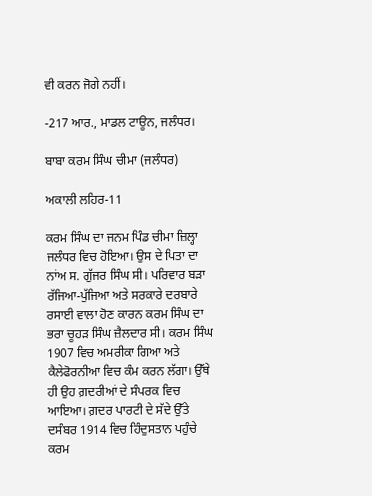ਵੀ ਕਰਨ ਜੋਗੇ ਨਹੀਂ।

-217 ਆਰ., ਮਾਡਲ ਟਾਊਨ, ਜਲੰਧਰ।

ਬਾਬਾ ਕਰਮ ਸਿੰਘ ਚੀਮਾ (ਜਲੰਧਰ)

ਅਕਾਲੀ ਲਹਿਰ-11

ਕਰਮ ਸਿੰਘ ਦਾ ਜਨਮ ਪਿੰਡ ਚੀਮਾ ਜ਼ਿਲ੍ਹਾ ਜਲੰਧਰ ਵਿਚ ਹੋਇਆ। ਉਸ ਦੇ ਪਿਤਾ ਦਾ ਨਾਂਅ ਸ. ਗੁੱਜਰ ਸਿੰਘ ਸੀ। ਪਰਿਵਾਰ ਬੜਾ ਰੱਜਿਆ-ਪੁੱਜਿਆ ਅਤੇ ਸਰਕਾਰੇ ਦਰਬਾਰੇ ਰਸਾਈ ਵਾਲਾ ਹੋਣ ਕਾਰਨ ਕਰਮ ਸਿੰਘ ਦਾ ਭਰਾ ਚੂਹੜ ਸਿੰਘ ਜ਼ੈਲਦਾਰ ਸੀ। ਕਰਮ ਸਿੰਘ 1907 ਵਿਚ ਅਮਰੀਕਾ ਗਿਆ ਅਤੇ ਕੈਲੇਫੋਰਨੀਆ ਵਿਚ ਕੰਮ ਕਰਨ ਲੱਗਾ। ਉੱਥੇ ਹੀ ਉਹ ਗ਼ਦਰੀਆਂ ਦੇ ਸੰਪਰਕ ਵਿਚ ਆਇਆ। ਗ਼ਦਰ ਪਾਰਟੀ ਦੇ ਸੱਦੇ ਉੱਤੇ ਦਸੰਬਰ 1914 ਵਿਚ ਹਿੰਦੁਸਤਾਨ ਪਹੁੰਚੇ ਕਰਮ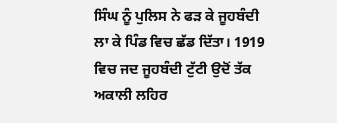ਸਿੰਘ ਨੂੰ ਪੁਲਿਸ ਨੇ ਫੜ ਕੇ ਜੂਹਬੰਦੀ ਲਾ ਕੇ ਪਿੰਡ ਵਿਚ ਛੱਡ ਦਿੱਤਾ। 1919 ਵਿਚ ਜਦ ਜੂਹਬੰਦੀ ਟੁੱਟੀ ਉਦੋਂ ਤੱਕ ਅਕਾਲੀ ਲਹਿਰ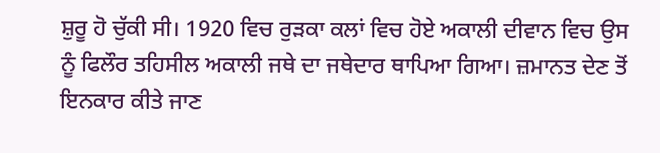ਸ਼ੁਰੂ ਹੋ ਚੁੱਕੀ ਸੀ। 1920 ਵਿਚ ਰੁੜਕਾ ਕਲਾਂ ਵਿਚ ਹੋਏ ਅਕਾਲੀ ਦੀਵਾਨ ਵਿਚ ਉਸ ਨੂੰ ਫਿਲੌਰ ਤਹਿਸੀਲ ਅਕਾਲੀ ਜਥੇ ਦਾ ਜਥੇਦਾਰ ਥਾਪਿਆ ਗਿਆ। ਜ਼ਮਾਨਤ ਦੇਣ ਤੋਂ ਇਨਕਾਰ ਕੀਤੇ ਜਾਣ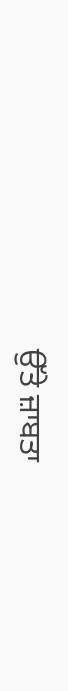ਉੱਤੇ ਜ਼ਾਬਤਾ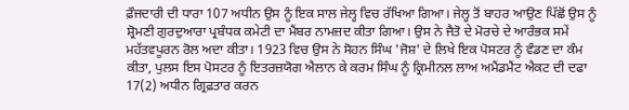ਫ਼ੌਜਦਾਰੀ ਦੀ ਧਾਰਾ 107 ਅਧੀਨ ਉਸ ਨੂੰ ਇਕ ਸਾਲ ਜੇਲ੍ਹ ਵਿਚ ਰੱਖਿਆ ਗਿਆ। ਜੇਲ੍ਹ ਤੋਂ ਬਾਹਰ ਆਉਣ ਪਿੱਛੋਂ ਉਸ ਨੂੰ ਸ਼੍ਰੋਮਣੀ ਗੁਰਦੁਆਰਾ ਪ੍ਰਬੰਧਕ ਕਮੇਟੀ ਦਾ ਮੈਂਬਰ ਨਾਮਜ਼ਦ ਕੀਤਾ ਗਿਆ। ਉਸ ਨੇ ਜੈਤੋ ਦੇ ਮੋਰਚੇ ਦੇ ਆਰੰਭਕ ਸਮੇਂ ਮਹੱਤਵਪੂਰਨ ਰੋਲ ਅਦਾ ਕੀਤਾ। 1923 ਵਿਚ ਉਸ ਨੇ ਸੋਹਨ ਸਿੰਘ 'ਜੋਸ਼' ਦੇ ਲਿਖੇ ਇਕ ਪੋਸਟਰ ਨੂੰ ਵੰਡਣ ਦਾ ਕੰਮ ਕੀਤਾ, ਪੁਲਸ ਇਸ ਪੋਸਟਰ ਨੂੰ ਇਤਰਜ਼ਯੋਗ ਐਲਾਨ ਕੇ ਕਰਮ ਸਿੰਘ ਨੂੰ ਕ੍ਰਿਮੀਨਲ ਲਾਅ ਅਮੈਂਡਮੈਂਟ ਐਕਟ ਦੀ ਦਫਾ 17(2) ਅਧੀਨ ਗ੍ਰਿਫ਼ਤਾਰ ਕਰਨ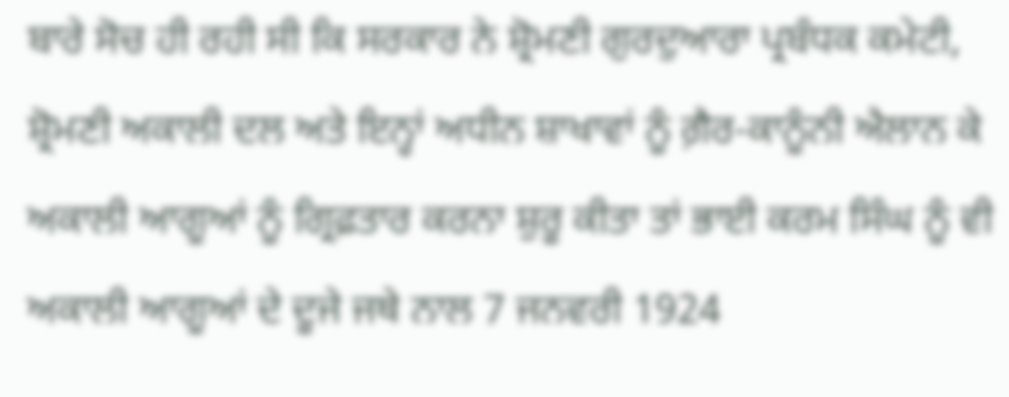ਬਾਰੇ ਸੋਚ ਹੀ ਰਹੀ ਸੀ ਕਿ ਸਰਕਾਰ ਨੇ ਸ਼੍ਰੋਮਣੀ ਗੁਰਦੁਆਰਾ ਪ੍ਰਬੰਧਕ ਕਮੇਟੀ, ਸ਼੍ਰੋਮਣੀ ਅਕਾਲੀ ਦਲ ਅਤੇ ਇਨ੍ਹਾਂ ਅਧੀਨ ਸ਼ਾਖਾਵਾਂ ਨੂੰ ਗ਼ੈਰ-ਕਾਨੂੰਨੀ ਐਲਾਨ ਕੇ ਅਕਾਲੀ ਆਗੂਆਂ ਨੂੰ ਗ੍ਰਿਫ਼ਤਾਰ ਕਰਨਾ ਸ਼ੁਰੂ ਕੀਤਾ ਤਾਂ ਭਾਈ ਕਰਮ ਸਿੰਘ ਨੂੰ ਵੀ ਅਕਾਲੀ ਆਗੂਆਂ ਦੇ ਦੂਜੇ ਜਥੇ ਨਾਲ 7 ਜਨਵਰੀ 1924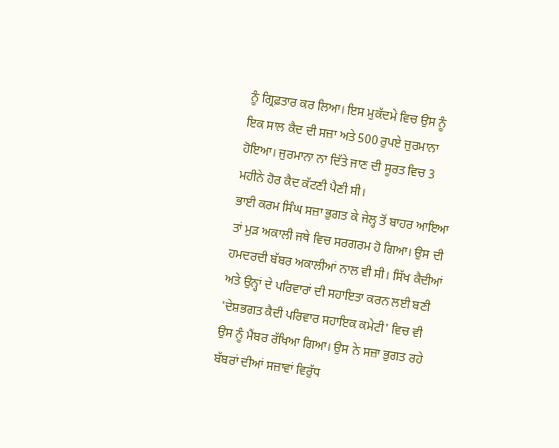ਨੂੰ ਗ੍ਰਿਫ਼ਤਾਰ ਕਰ ਲਿਆ। ਇਸ ਮੁਕੱਦਮੇ ਵਿਚ ਉਸ ਨੂੰ ਇਕ ਸਾਲ ਕੈਦ ਦੀ ਸਜ਼ਾ ਅਤੇ 500 ਰੁਪਏ ਜੁਰਮਾਨਾ ਹੋਇਆ। ਜੁਰਮਾਨਾ ਨਾ ਦਿੱਤੇ ਜਾਣ ਦੀ ਸੂਰਤ ਵਿਚ 3 ਮਹੀਨੇ ਹੋਰ ਕੈਦ ਕੱਟਣੀ ਪੈਣੀ ਸੀ।
ਭਾਈ ਕਰਮ ਸਿੰਘ ਸਜ਼ਾ ਭੁਗਤ ਕੇ ਜੇਲ੍ਹ ਤੋਂ ਬਾਹਰ ਆਇਆ ਤਾਂ ਮੁੜ ਅਕਾਲੀ ਜਥੇ ਵਿਚ ਸਰਗਰਮ ਹੋ ਗਿਆ। ਉਸ ਦੀ ਹਮਦਰਦੀ ਬੱਬਰ ਅਕਾਲੀਆਂ ਨਾਲ ਵੀ ਸੀ। ਸਿੱਖ ਕੈਦੀਆਂ ਅਤੇ ਉਨ੍ਹਾਂ ਦੇ ਪਰਿਵਾਰਾਂ ਦੀ ਸਹਾਇਤਾ ਕਰਨ ਲਈ ਬਣੀ 'ਦੇਸ਼ਭਗਤ ਕੈਦੀ ਪਰਿਵਾਰ ਸਹਾਇਕ ਕਮੇਟੀ' ਵਿਚ ਵੀ ਉਸ ਨੂੰ ਮੈਂਬਰ ਰੱਖਿਆ ਗਿਆ। ਉਸ ਨੇ ਸਜ਼ਾ ਭੁਗਤ ਰਹੇ ਬੱਬਰਾਂ ਦੀਆਂ ਸਜ਼ਾਵਾਂ ਵਿਰੁੱਧ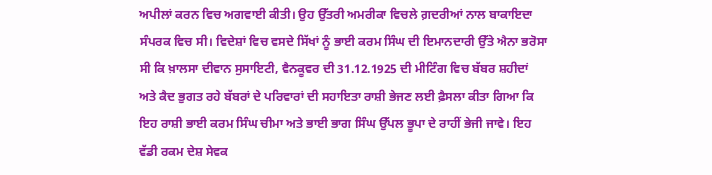ਅਪੀਲਾਂ ਕਰਨ ਵਿਚ ਅਗਵਾਈ ਕੀਤੀ। ਉਹ ਉੱਤਰੀ ਅਮਰੀਕਾ ਵਿਚਲੇ ਗ਼ਦਰੀਆਂ ਨਾਲ ਬਾਕਾਇਦਾ ਸੰਪਰਕ ਵਿਚ ਸੀ। ਵਿਦੇਸ਼ਾਂ ਵਿਚ ਵਸਦੇ ਸਿੱਖਾਂ ਨੂੰ ਭਾਈ ਕਰਮ ਸਿੰਘ ਦੀ ਇਮਾਨਦਾਰੀ ਉੱਤੇ ਐਨਾ ਭਰੋਸਾ ਸੀ ਕਿ ਖ਼ਾਲਸਾ ਦੀਵਾਨ ਸੁਸਾਇਟੀ, ਵੈਨਕੂਵਰ ਦੀ 31.12.1925 ਦੀ ਮੀਟਿੰਗ ਵਿਚ ਬੱਬਰ ਸ਼ਹੀਦਾਂ ਅਤੇ ਕੈਦ ਭੁਗਤ ਰਹੇ ਬੱਬਰਾਂ ਦੇ ਪਰਿਵਾਰਾਂ ਦੀ ਸਹਾਇਤਾ ਰਾਸ਼ੀ ਭੇਜਣ ਲਈ ਫ਼ੈਸਲਾ ਕੀਤਾ ਗਿਆ ਕਿ ਇਹ ਰਾਸ਼ੀ ਭਾਈ ਕਰਮ ਸਿੰਘ ਚੀਮਾ ਅਤੇ ਭਾਈ ਭਾਗ ਸਿੰਘ ਉੱਪਲ ਭੂਪਾ ਦੇ ਰਾਹੀਂ ਭੇਜੀ ਜਾਵੇ। ਇਹ ਵੱਡੀ ਰਕਮ ਦੇਸ਼ ਸੇਵਕ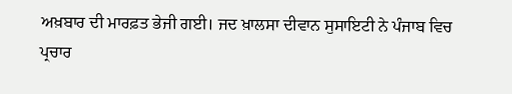ਅਖ਼ਬਾਰ ਦੀ ਮਾਰਫ਼ਤ ਭੇਜੀ ਗਈ। ਜਦ ਖ਼ਾਲਸਾ ਦੀਵਾਨ ਸੁਸਾਇਟੀ ਨੇ ਪੰਜਾਬ ਵਿਚ ਪ੍ਰਚਾਰ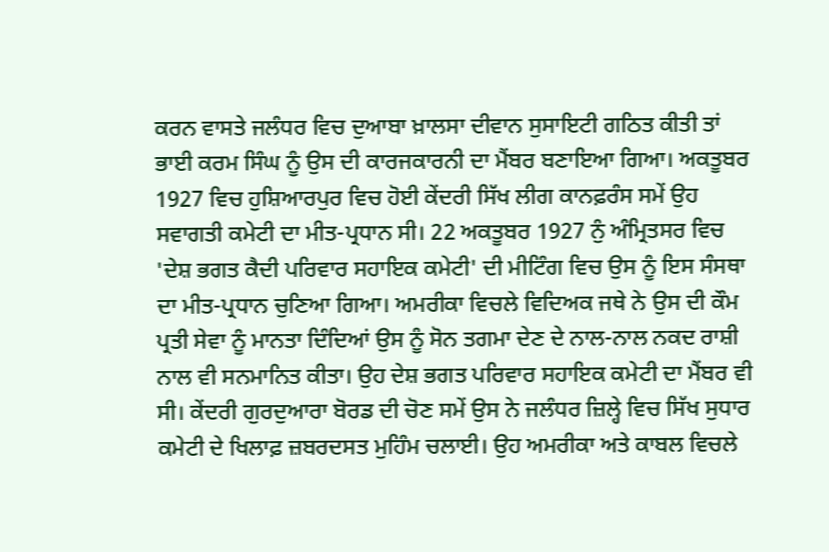ਕਰਨ ਵਾਸਤੇ ਜਲੰਧਰ ਵਿਚ ਦੁਆਬਾ ਖ਼ਾਲਸਾ ਦੀਵਾਨ ਸੁਸਾਇਟੀ ਗਠਿਤ ਕੀਤੀ ਤਾਂ ਭਾਈ ਕਰਮ ਸਿੰਘ ਨੂੰ ਉਸ ਦੀ ਕਾਰਜਕਾਰਨੀ ਦਾ ਮੈਂਬਰ ਬਣਾਇਆ ਗਿਆ। ਅਕਤੂਬਰ 1927 ਵਿਚ ਹੁਸ਼ਿਆਰਪੁਰ ਵਿਚ ਹੋਈ ਕੇਂਦਰੀ ਸਿੱਖ ਲੀਗ ਕਾਨਫ਼ਰੰਸ ਸਮੇਂ ਉਹ ਸਵਾਗਤੀ ਕਮੇਟੀ ਦਾ ਮੀਤ-ਪ੍ਰਧਾਨ ਸੀ। 22 ਅਕਤੂਬਰ 1927 ਨੁੰ ਅੰਮ੍ਰਿਤਸਰ ਵਿਚ 'ਦੇਸ਼ ਭਗਤ ਕੈਦੀ ਪਰਿਵਾਰ ਸਹਾਇਕ ਕਮੇਟੀ' ਦੀ ਮੀਟਿੰਗ ਵਿਚ ਉਸ ਨੂੰ ਇਸ ਸੰਸਥਾ ਦਾ ਮੀਤ-ਪ੍ਰਧਾਨ ਚੁਣਿਆ ਗਿਆ। ਅਮਰੀਕਾ ਵਿਚਲੇ ਵਿਦਿਅਕ ਜਥੇ ਨੇ ਉਸ ਦੀ ਕੌਮ ਪ੍ਰਤੀ ਸੇਵਾ ਨੂੰ ਮਾਨਤਾ ਦਿੰਦਿਆਂ ਉਸ ਨੂੰ ਸੋਨ ਤਗਮਾ ਦੇਣ ਦੇ ਨਾਲ-ਨਾਲ ਨਕਦ ਰਾਸ਼ੀ ਨਾਲ ਵੀ ਸਨਮਾਨਿਤ ਕੀਤਾ। ਉਹ ਦੇਸ਼ ਭਗਤ ਪਰਿਵਾਰ ਸਹਾਇਕ ਕਮੇਟੀ ਦਾ ਮੈਂਬਰ ਵੀ ਸੀ। ਕੇਂਦਰੀ ਗੁਰਦੁਆਰਾ ਬੋਰਡ ਦੀ ਚੋਣ ਸਮੇਂ ਉਸ ਨੇ ਜਲੰਧਰ ਜ਼ਿਲ੍ਹੇ ਵਿਚ ਸਿੱਖ ਸੁਧਾਰ ਕਮੇਟੀ ਦੇ ਖਿਲਾਫ਼ ਜ਼ਬਰਦਸਤ ਮੁਹਿੰਮ ਚਲਾਈ। ਉਹ ਅਮਰੀਕਾ ਅਤੇ ਕਾਬਲ ਵਿਚਲੇ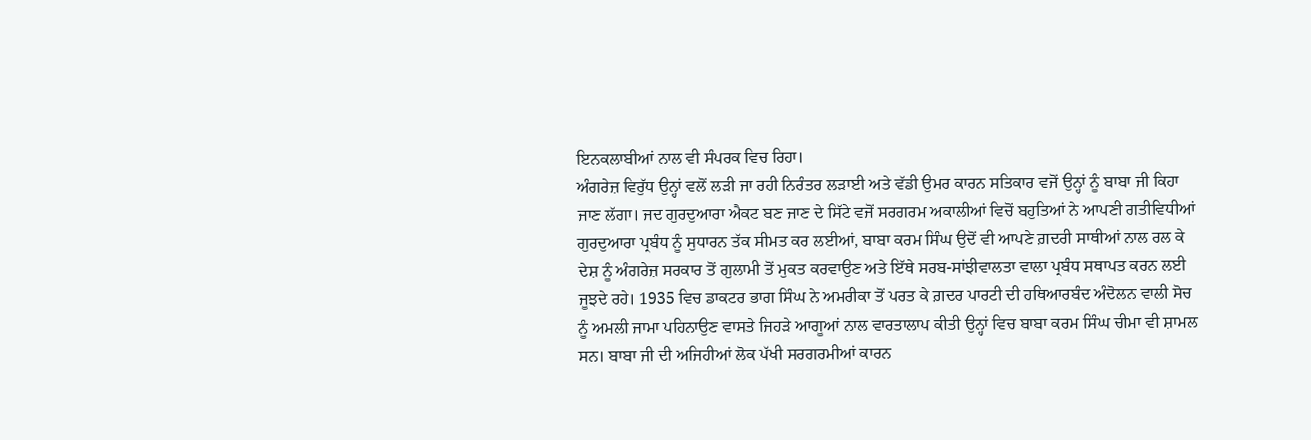ਇਨਕਲਾਬੀਆਂ ਨਾਲ ਵੀ ਸੰਪਰਕ ਵਿਚ ਰਿਹਾ।
ਅੰਗਰੇਜ਼ ਵਿਰੁੱਧ ਉਨ੍ਹਾਂ ਵਲੋਂ ਲੜੀ ਜਾ ਰਹੀ ਨਿਰੰਤਰ ਲੜਾਈ ਅਤੇ ਵੱਡੀ ਉਮਰ ਕਾਰਨ ਸਤਿਕਾਰ ਵਜੋਂ ਉਨ੍ਹਾਂ ਨੂੰ ਬਾਬਾ ਜੀ ਕਿਹਾ ਜਾਣ ਲੱਗਾ। ਜਦ ਗੁਰਦੁਆਰਾ ਐਕਟ ਬਣ ਜਾਣ ਦੇ ਸਿੱਟੇ ਵਜੋਂ ਸਰਗਰਮ ਅਕਾਲੀਆਂ ਵਿਚੋਂ ਬਹੁਤਿਆਂ ਨੇ ਆਪਣੀ ਗਤੀਵਿਧੀਆਂ ਗੁਰਦੁਆਰਾ ਪ੍ਰਬੰਧ ਨੂੰ ਸੁਧਾਰਨ ਤੱਕ ਸੀਮਤ ਕਰ ਲਈਆਂ, ਬਾਬਾ ਕਰਮ ਸਿੰਘ ਉਦੋਂ ਵੀ ਆਪਣੇ ਗ਼ਦਰੀ ਸਾਥੀਆਂ ਨਾਲ ਰਲ ਕੇ ਦੇਸ਼ ਨੂੰ ਅੰਗਰੇਜ਼ ਸਰਕਾਰ ਤੋਂ ਗੁਲਾਮੀ ਤੋਂ ਮੁਕਤ ਕਰਵਾਉਣ ਅਤੇ ਇੱਥੇ ਸਰਬ-ਸਾਂਝੀਵਾਲਤਾ ਵਾਲਾ ਪ੍ਰਬੰਧ ਸਥਾਪਤ ਕਰਨ ਲਈ ਜੂਝਦੇ ਰਹੇ। 1935 ਵਿਚ ਡਾਕਟਰ ਭਾਗ ਸਿੰਘ ਨੇ ਅਮਰੀਕਾ ਤੋਂ ਪਰਤ ਕੇ ਗ਼ਦਰ ਪਾਰਟੀ ਦੀ ਹਥਿਆਰਬੰਦ ਅੰਦੋਲਨ ਵਾਲੀ ਸੋਚ ਨੂੰ ਅਮਲੀ ਜਾਮਾ ਪਹਿਨਾਉਣ ਵਾਸਤੇ ਜਿਹੜੇ ਆਗੂਆਂ ਨਾਲ ਵਾਰਤਾਲਾਪ ਕੀਤੀ ਉਨ੍ਹਾਂ ਵਿਚ ਬਾਬਾ ਕਰਮ ਸਿੰਘ ਚੀਮਾ ਵੀ ਸ਼ਾਮਲ ਸਨ। ਬਾਬਾ ਜੀ ਦੀ ਅਜਿਹੀਆਂ ਲੋਕ ਪੱਖੀ ਸਰਗਰਮੀਆਂ ਕਾਰਨ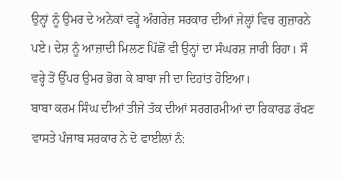ਉਨ੍ਹਾਂ ਨੂੰ ਉਮਰ ਦੇ ਅਨੇਕਾਂ ਵਰ੍ਹੇ ਅੰਗਰੇਜ਼ ਸਰਕਾਰ ਦੀਆਂ ਜੇਲ੍ਹਾਂ ਵਿਚ ਗੁਜ਼ਾਰਨੇ ਪਏ। ਦੇਸ਼ ਨੂੰ ਆਜ਼ਾਦੀ ਮਿਲਣ ਪਿੱਛੋਂ ਵੀ ਉਨ੍ਹਾਂ ਦਾ ਸੰਘਰਸ਼ ਜਾਰੀ ਰਿਹਾ। ਸੌ ਵਰ੍ਹੇ ਤੋਂ ਉੱਪਰ ਉਮਰ ਭੋਗ ਕੇ ਬਾਬਾ ਜੀ ਦਾ ਦਿਹਾਂਤ ਹੋਇਆ।
ਬਾਬਾ ਕਰਮ ਸਿੰਘ ਦੀਆਂ ਤੀਜੇ ਤੱਕ ਦੀਆਂ ਸਰਗਰਮੀਆਂ ਦਾ ਰਿਕਾਰਡ ਰੱਖਣ ਵਾਸਤੇ ਪੰਜਾਬ ਸਰਕਾਰ ਨੇ ਦੋ ਫਾਈਲਾਂ ਨੰ: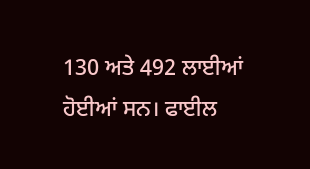130 ਅਤੇ 492 ਲਾਈਆਂ ਹੋਈਆਂ ਸਨ। ਫਾਈਲ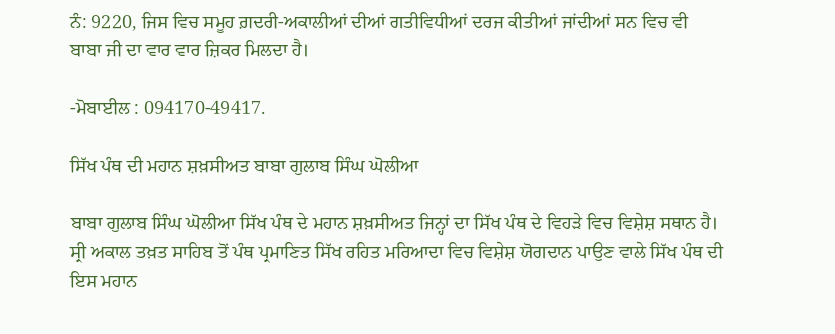ਨੰ: 9220, ਜਿਸ ਵਿਚ ਸਮੂਹ ਗ਼ਦਰੀ-ਅਕਾਲੀਆਂ ਦੀਆਂ ਗਤੀਵਿਧੀਆਂ ਦਰਜ ਕੀਤੀਆਂ ਜਾਂਦੀਆਂ ਸਨ ਵਿਚ ਵੀ ਬਾਬਾ ਜੀ ਦਾ ਵਾਰ ਵਾਰ ਜ਼ਿਕਰ ਮਿਲਦਾ ਹੈ।

-ਮੋਬਾਈਲ : 094170-49417.

ਸਿੱਖ ਪੰਥ ਦੀ ਮਹਾਨ ਸ਼ਖ਼ਸੀਅਤ ਬਾਬਾ ਗੁਲਾਬ ਸਿੰਘ ਘੋਲੀਆ

ਬਾਬਾ ਗੁਲਾਬ ਸਿੰਘ ਘੋਲੀਆ ਸਿੱਖ ਪੰਥ ਦੇ ਮਹਾਨ ਸ਼ਖ਼ਸੀਅਤ ਜਿਨ੍ਹਾਂ ਦਾ ਸਿੱਖ ਪੰਥ ਦੇ ਵਿਹੜੇ ਵਿਚ ਵਿਸ਼ੇਸ਼ ਸਥਾਨ ਹੈ। ਸ੍ਰੀ ਅਕਾਲ ਤਖ਼ਤ ਸਾਹਿਬ ਤੋਂ ਪੰਥ ਪ੍ਰਮਾਣਿਤ ਸਿੱਖ ਰਹਿਤ ਮਰਿਆਦਾ ਵਿਚ ਵਿਸ਼ੇਸ਼ ਯੋਗਦਾਨ ਪਾਉਣ ਵਾਲੇ ਸਿੱਖ ਪੰਥ ਦੀ ਇਸ ਮਹਾਨ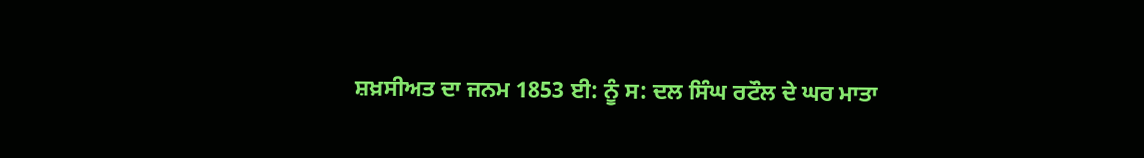ਸ਼ਖ਼ਸੀਅਤ ਦਾ ਜਨਮ 1853 ਈ: ਨੂੰ ਸ: ਦਲ ਸਿੰਘ ਰਟੌਲ ਦੇ ਘਰ ਮਾਤਾ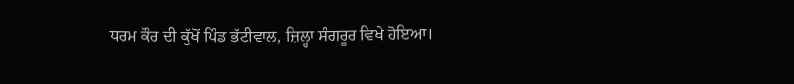ਧਰਮ ਕੌਰ ਦੀ ਕੁੱਖੋਂ ਪਿੰਡ ਭੱਟੀਵਾਲ, ਜ਼ਿਲ੍ਹਾ ਸੰਗਰੂਰ ਵਿਖੇ ਹੋਇਆ।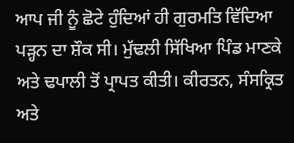ਆਪ ਜੀ ਨੂੰ ਛੋਟੇ ਹੁੰਦਿਆਂ ਹੀ ਗੁਰਮਤਿ ਵਿੱਦਿਆ ਪੜ੍ਹਨ ਦਾ ਸ਼ੌਕ ਸੀ। ਮੁੱਢਲੀ ਸਿੱਖਿਆ ਪਿੰਡ ਮਾਣਕੇ ਅਤੇ ਢਪਾਲੀ ਤੋਂ ਪ੍ਰਾਪਤ ਕੀਤੀ। ਕੀਰਤਨ, ਸੰਸਕ੍ਰਿਤ ਅਤੇ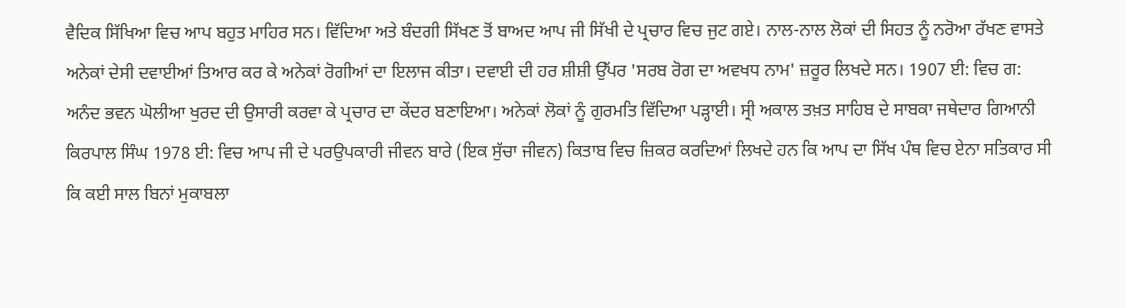ਵੈਦਿਕ ਸਿੱਖਿਆ ਵਿਚ ਆਪ ਬਹੁਤ ਮਾਹਿਰ ਸਨ। ਵਿੱਦਿਆ ਅਤੇ ਬੰਦਗੀ ਸਿੱਖਣ ਤੋਂ ਬਾਅਦ ਆਪ ਜੀ ਸਿੱਖੀ ਦੇ ਪ੍ਰਚਾਰ ਵਿਚ ਜੁਟ ਗਏ। ਨਾਲ-ਨਾਲ ਲੋਕਾਂ ਦੀ ਸਿਹਤ ਨੂੰ ਨਰੋਆ ਰੱਖਣ ਵਾਸਤੇ ਅਨੇਕਾਂ ਦੇਸੀ ਦਵਾਈਆਂ ਤਿਆਰ ਕਰ ਕੇ ਅਨੇਕਾਂ ਰੋਗੀਆਂ ਦਾ ਇਲਾਜ ਕੀਤਾ। ਦਵਾਈ ਦੀ ਹਰ ਸ਼ੀਸ਼ੀ ਉੱਪਰ 'ਸਰਬ ਰੋਗ ਦਾ ਅਵਖਧ ਨਾਮ' ਜ਼ਰੂਰ ਲਿਖਦੇ ਸਨ। 1907 ਈ: ਵਿਚ ਗ: ਅਨੰਦ ਭਵਨ ਘੋਲੀਆ ਖੁਰਦ ਦੀ ਉਸਾਰੀ ਕਰਵਾ ਕੇ ਪ੍ਰਚਾਰ ਦਾ ਕੇਂਦਰ ਬਣਾਇਆ। ਅਨੇਕਾਂ ਲੋਕਾਂ ਨੂੰ ਗੁਰਮਤਿ ਵਿੱਦਿਆ ਪੜ੍ਹਾਈ। ਸ੍ਰੀ ਅਕਾਲ ਤਖ਼ਤ ਸਾਹਿਬ ਦੇ ਸਾਬਕਾ ਜਥੇਦਾਰ ਗਿਆਨੀ ਕਿਰਪਾਲ ਸਿੰਘ 1978 ਈ: ਵਿਚ ਆਪ ਜੀ ਦੇ ਪਰਉਪਕਾਰੀ ਜੀਵਨ ਬਾਰੇ (ਇਕ ਸੁੱਚਾ ਜੀਵਨ) ਕਿਤਾਬ ਵਿਚ ਜ਼ਿਕਰ ਕਰਦਿਆਂ ਲਿਖਦੇ ਹਨ ਕਿ ਆਪ ਦਾ ਸਿੱਖ ਪੰਥ ਵਿਚ ਏਨਾ ਸਤਿਕਾਰ ਸੀ ਕਿ ਕਈ ਸਾਲ ਬਿਨਾਂ ਮੁਕਾਬਲਾ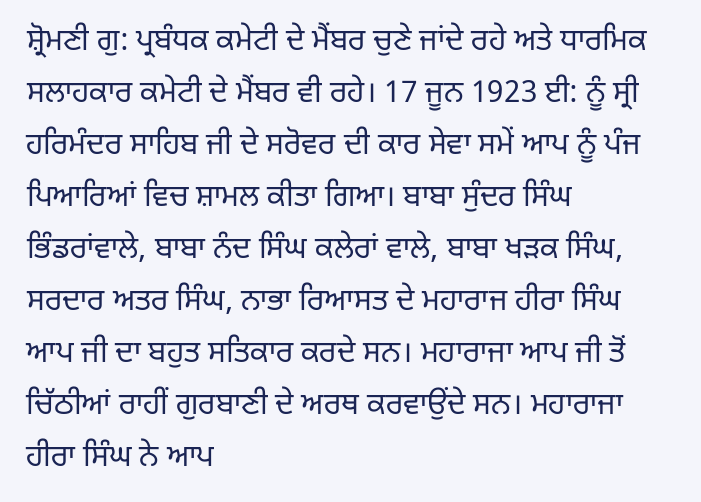ਸ਼੍ਰੋਮਣੀ ਗੁ: ਪ੍ਰਬੰਧਕ ਕਮੇਟੀ ਦੇ ਮੈਂਬਰ ਚੁਣੇ ਜਾਂਦੇ ਰਹੇ ਅਤੇ ਧਾਰਮਿਕ ਸਲਾਹਕਾਰ ਕਮੇਟੀ ਦੇ ਮੈਂਬਰ ਵੀ ਰਹੇ। 17 ਜੂਨ 1923 ਈ: ਨੂੰ ਸ੍ਰੀ ਹਰਿਮੰਦਰ ਸਾਹਿਬ ਜੀ ਦੇ ਸਰੋਵਰ ਦੀ ਕਾਰ ਸੇਵਾ ਸਮੇਂ ਆਪ ਨੂੰ ਪੰਜ ਪਿਆਰਿਆਂ ਵਿਚ ਸ਼ਾਮਲ ਕੀਤਾ ਗਿਆ। ਬਾਬਾ ਸੁੰਦਰ ਸਿੰਘ ਭਿੰਡਰਾਂਵਾਲੇ, ਬਾਬਾ ਨੰਦ ਸਿੰਘ ਕਲੇਰਾਂ ਵਾਲੇ, ਬਾਬਾ ਖੜਕ ਸਿੰਘ, ਸਰਦਾਰ ਅਤਰ ਸਿੰਘ, ਨਾਭਾ ਰਿਆਸਤ ਦੇ ਮਹਾਰਾਜ ਹੀਰਾ ਸਿੰਘ ਆਪ ਜੀ ਦਾ ਬਹੁਤ ਸਤਿਕਾਰ ਕਰਦੇ ਸਨ। ਮਹਾਰਾਜਾ ਆਪ ਜੀ ਤੋਂ ਚਿੱਠੀਆਂ ਰਾਹੀਂ ਗੁਰਬਾਣੀ ਦੇ ਅਰਥ ਕਰਵਾਉਂਦੇ ਸਨ। ਮਹਾਰਾਜਾ ਹੀਰਾ ਸਿੰਘ ਨੇ ਆਪ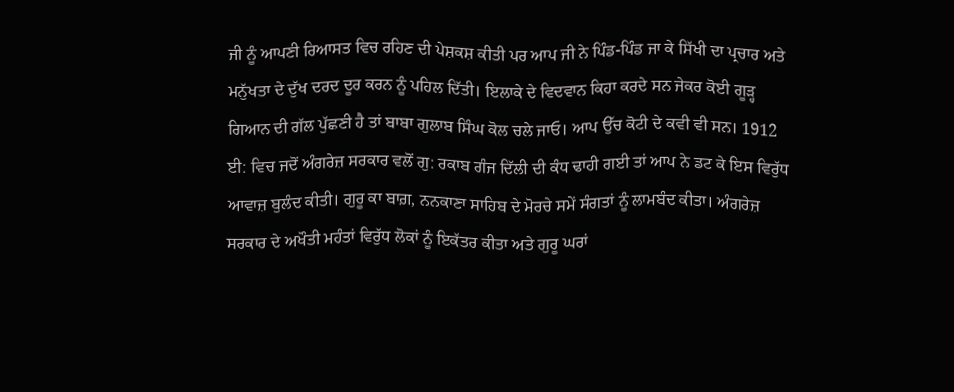ਜੀ ਨੂੰ ਆਪਣੀ ਰਿਆਸਤ ਵਿਚ ਰਹਿਣ ਦੀ ਪੇਸ਼ਕਸ਼ ਕੀਤੀ ਪਰ ਆਪ ਜੀ ਨੇ ਪਿੰਡ-ਪਿੰਡ ਜਾ ਕੇ ਸਿੱਖੀ ਦਾ ਪ੍ਰਚਾਰ ਅਤੇ ਮਨੁੱਖਤਾ ਦੇ ਦੁੱਖ ਦਰਦ ਦੂਰ ਕਰਨ ਨੂੰ ਪਹਿਲ ਦਿੱਤੀ। ਇਲਾਕੇ ਦੇ ਵਿਦਵਾਨ ਕਿਹਾ ਕਰਦੇ ਸਨ ਜੇਕਰ ਕੋਈ ਗੂੜ੍ਹ ਗਿਆਨ ਦੀ ਗੱਲ ਪੁੱਛਣੀ ਹੈ ਤਾਂ ਬਾਬਾ ਗੁਲਾਬ ਸਿੰਘ ਕੋਲ ਚਲੇ ਜਾਓ। ਆਪ ਉੱਚ ਕੋਟੀ ਦੇ ਕਵੀ ਵੀ ਸਨ। 1912 ਈ: ਵਿਚ ਜਦੋਂ ਅੰਗਰੇਜ਼ ਸਰਕਾਰ ਵਲੋਂ ਗੁ: ਰਕਾਬ ਗੰਜ ਦਿੱਲੀ ਦੀ ਕੰਧ ਢਾਹੀ ਗਈ ਤਾਂ ਆਪ ਨੇ ਡਟ ਕੇ ਇਸ ਵਿਰੁੱਧ ਆਵਾਜ਼ ਬੁਲੰਦ ਕੀਤੀ। ਗੁਰੂ ਕਾ ਬਾਗ਼, ਨਨਕਾਣਾ ਸਾਹਿਬ ਦੇ ਮੋਰਚੇ ਸਮੇਂ ਸੰਗਤਾਂ ਨੂੰ ਲਾਮਬੰਦ ਕੀਤਾ। ਅੰਗਰੇਜ਼ ਸਰਕਾਰ ਦੇ ਅਖੌਤੀ ਮਹੰਤਾਂ ਵਿਰੁੱਧ ਲੋਕਾਂ ਨੂੰ ਇਕੱਤਰ ਕੀਤਾ ਅਤੇ ਗੁਰੂ ਘਰਾਂ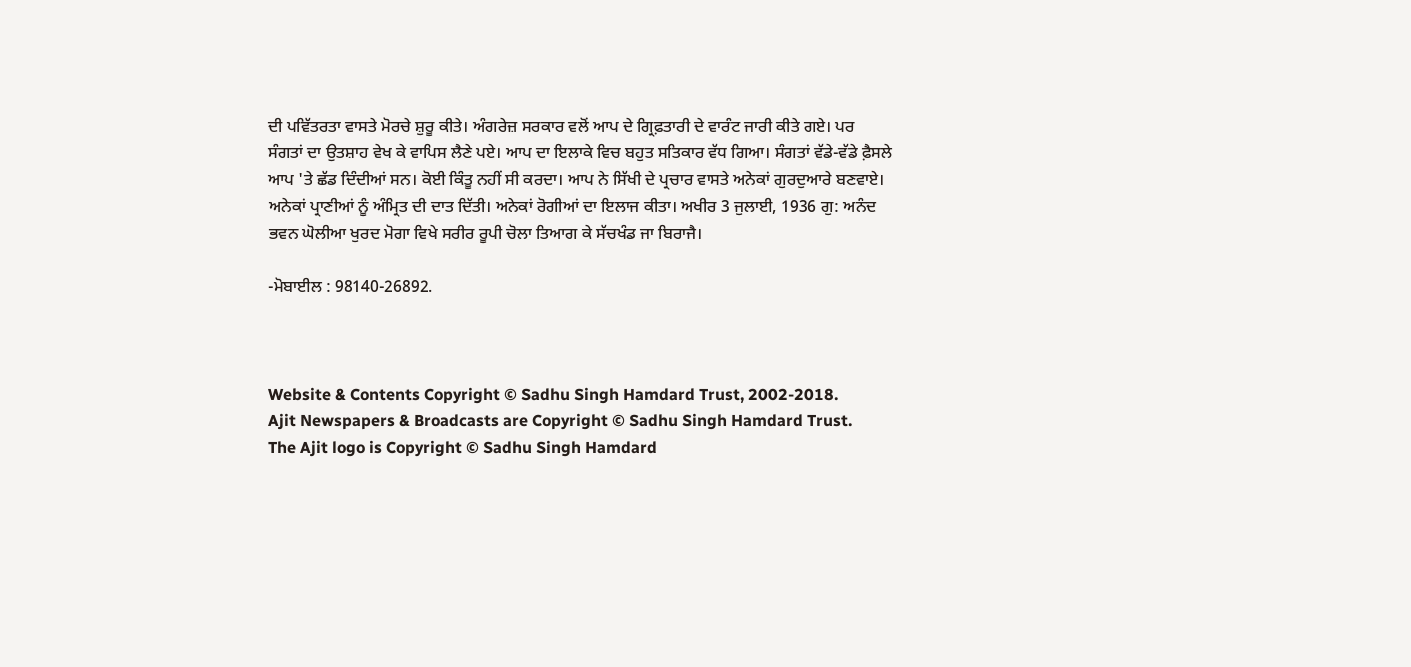ਦੀ ਪਵਿੱਤਰਤਾ ਵਾਸਤੇ ਮੋਰਚੇ ਸ਼ੁਰੂ ਕੀਤੇ। ਅੰਗਰੇਜ਼ ਸਰਕਾਰ ਵਲੋਂ ਆਪ ਦੇ ਗ੍ਰਿਫ਼ਤਾਰੀ ਦੇ ਵਾਰੰਟ ਜਾਰੀ ਕੀਤੇ ਗਏ। ਪਰ ਸੰਗਤਾਂ ਦਾ ਉਤਸ਼ਾਹ ਵੇਖ ਕੇ ਵਾਪਿਸ ਲੈਣੇ ਪਏ। ਆਪ ਦਾ ਇਲਾਕੇ ਵਿਚ ਬਹੁਤ ਸਤਿਕਾਰ ਵੱਧ ਗਿਆ। ਸੰਗਤਾਂ ਵੱਡੇ-ਵੱਡੇ ਫ਼ੈਸਲੇ ਆਪ 'ਤੇ ਛੱਡ ਦਿੰਦੀਆਂ ਸਨ। ਕੋਈ ਕਿੰਤੂ ਨਹੀਂ ਸੀ ਕਰਦਾ। ਆਪ ਨੇ ਸਿੱਖੀ ਦੇ ਪ੍ਰਚਾਰ ਵਾਸਤੇ ਅਨੇਕਾਂ ਗੁਰਦੁਆਰੇ ਬਣਵਾਏ। ਅਨੇਕਾਂ ਪ੍ਰਾਣੀਆਂ ਨੂੰ ਅੰਮ੍ਰਿਤ ਦੀ ਦਾਤ ਦਿੱਤੀ। ਅਨੇਕਾਂ ਰੋਗੀਆਂ ਦਾ ਇਲਾਜ ਕੀਤਾ। ਅਖੀਰ 3 ਜੁਲਾਈ, 1936 ਗੁ: ਅਨੰਦ ਭਵਨ ਘੋਲੀਆ ਖੁਰਦ ਮੋਗਾ ਵਿਖੇ ਸਰੀਰ ਰੂਪੀ ਚੋਲਾ ਤਿਆਗ ਕੇ ਸੱਚਖੰਡ ਜਾ ਬਿਰਾਜੈ।

-ਮੋਬਾਈਲ : 98140-26892.



Website & Contents Copyright © Sadhu Singh Hamdard Trust, 2002-2018.
Ajit Newspapers & Broadcasts are Copyright © Sadhu Singh Hamdard Trust.
The Ajit logo is Copyright © Sadhu Singh Hamdard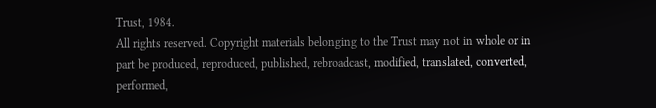Trust, 1984.
All rights reserved. Copyright materials belonging to the Trust may not in whole or in part be produced, reproduced, published, rebroadcast, modified, translated, converted, performed,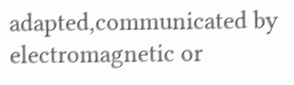adapted,communicated by electromagnetic or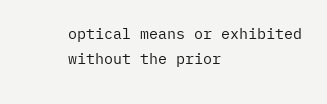optical means or exhibited without the prior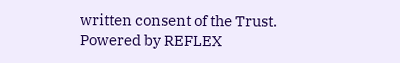written consent of the Trust. Powered by REFLEX